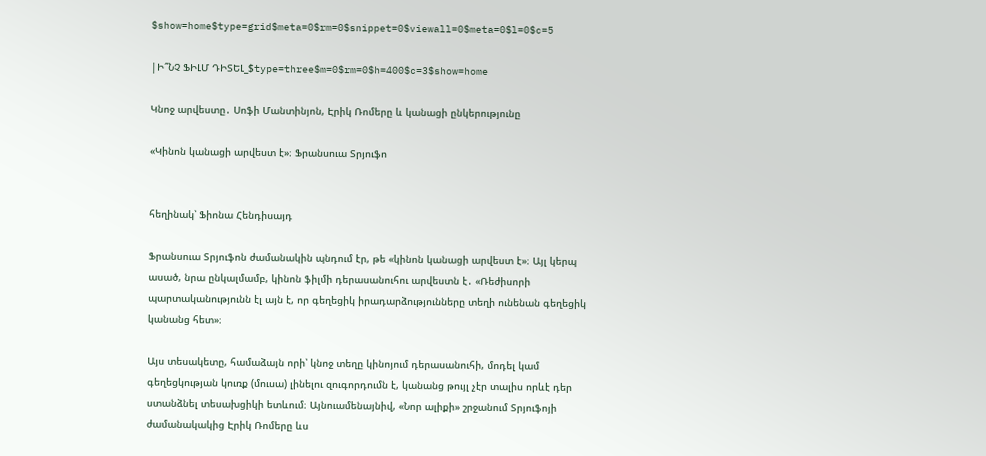$show=home$type=grid$meta=0$rm=0$snippet=0$viewall=0$meta=0$l=0$c=5

|Ի՞ՆՉ ՖԻԼՄ ԴԻՏԵԼ_$type=three$m=0$rm=0$h=400$c=3$show=home

Կնոջ արվեստը․ Սոֆի Մանտինյոն, Էրիկ Ռոմերը և կանացի ընկերությունը

«Կինոն կանացի արվեստ է»։ Ֆրանսուա Տրյուֆո


հեղինակ՝ Ֆիոնա Հենդիսայդ

Ֆրանսուա Տրյուֆոն ժամանակին պնդում էր, թե «կինոն կանացի արվեստ է»։ Այլ կերպ ասած, նրա ընկալմամբ, կինոն ֆիլմի դերասանուհու արվեստն է․ «Ռեժիսորի պարտականությունն էլ այն է, որ գեղեցիկ իրադարձությունները տեղի ունենան գեղեցիկ կանանց հետ»։

Այս տեսակետը, համաձայն որի՝ կնոջ տեղը կինոյում դերասանուհի, մոդել կամ գեղեցկության կուռք (մուսա) լինելու զուգորդումն է, կանանց թույլ չէր տալիս որևէ դեր ստանձնել տեսախցիկի ետևում։ Այնուամենայնիվ, «Նոր ալիքի» շրջանում Տրյուֆոյի ժամանակակից Էրիկ Ռոմերը ևս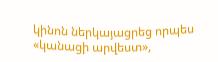կինոն ներկայացրեց որպես «կանացի արվեստ»,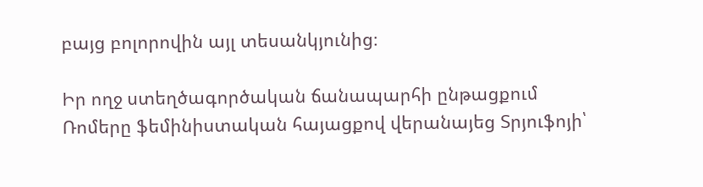բայց բոլորովին այլ տեսանկյունից։

Իր ողջ ստեղծագործական ճանապարհի ընթացքում Ռոմերը ֆեմինիստական հայացքով վերանայեց Տրյուֆոյի՝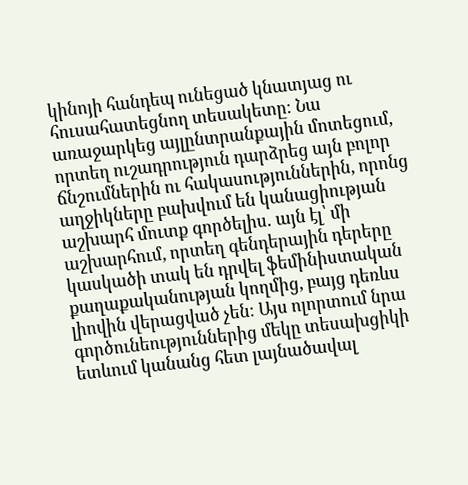կինոյի հանդեպ ունեցած կնատյաց ու հուսահատեցնող տեսակետը։ Նա առաջարկեց այլընտրանքային մոտեցում, որտեղ ուշադրություն դարձրեց այն բոլոր ճնշումներին ու հակասություններին, որոնց աղջիկները բախվում են կանացիության աշխարհ մուտք գործելիս․ այն էլ՝ մի աշխարհում, որտեղ գենդերային դերերը կասկածի տակ են դրվել ֆեմինիստական քաղաքականության կողմից, բայց դեռևս լիովին վերացված չեն։ Այս ոլորտում նրա գործունեություններից մեկը տեսախցիկի ետևում կանանց հետ լայնածավալ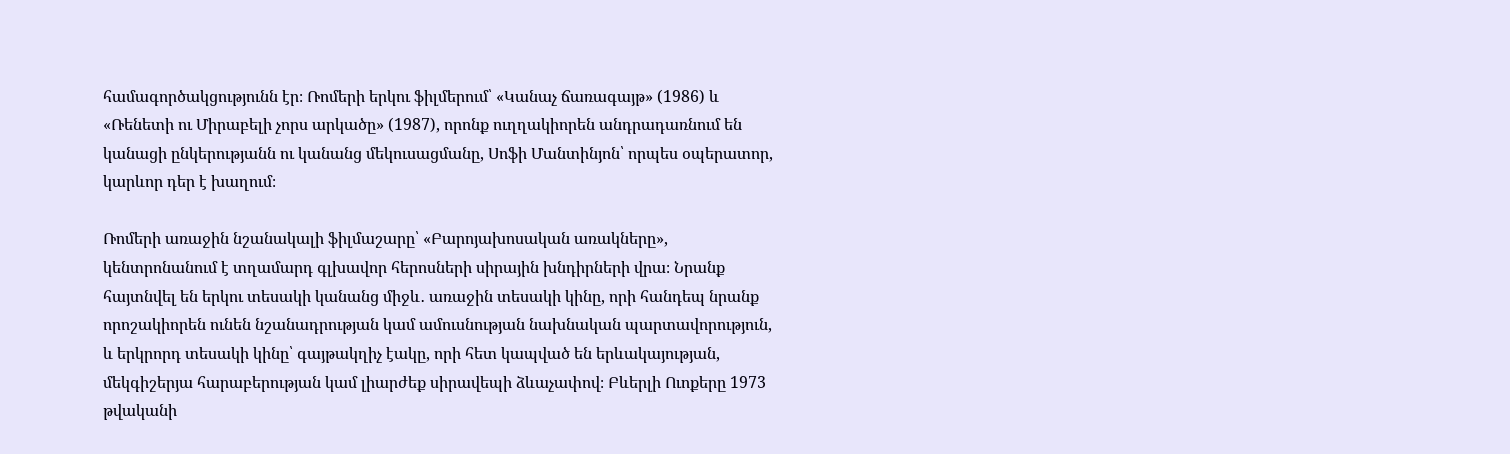համագործակցությունն էր։ Ռոմերի երկու ֆիլմերում՝ «Կանաչ ճառագայթ» (1986) և «Ռենետի ու Միրաբելի չորս արկածը» (1987), որոնք ուղղակիորեն անդրադառնում են կանացի ընկերությանն ու կանանց մեկուսացմանը, Սոֆի Մանտինյոն՝ որպես օպերատոր, կարևոր դեր է խաղում։

Ռոմերի առաջին նշանակալի ֆիլմաշարը՝ «Բարոյախոսական առակները», կենտրոնանում է տղամարդ գլխավոր հերոսների սիրային խնդիրների վրա։ Նրանք հայտնվել են երկու տեսակի կանանց միջև․ առաջին տեսակի կինը, որի հանդեպ նրանք որոշակիորեն ունեն նշանադրության կամ ամուսնության նախնական պարտավորություն, և երկրորդ տեսակի կինը՝ գայթակղիչ էակը, որի հետ կապված են երևակայության, մեկգիշերյա հարաբերության կամ լիարժեք սիրավեպի ձևաչափով։ Բևերլի Ուոքերը 1973 թվականի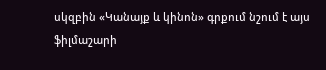սկզբին «Կանայք և կինոն» գրքում նշում է այս ֆիլմաշարի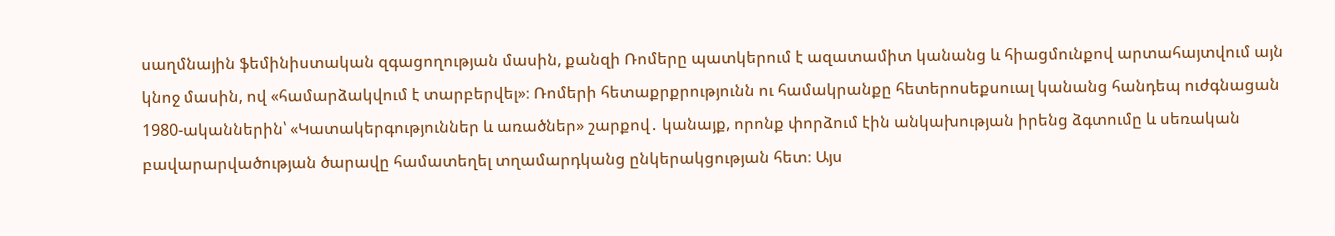սաղմնային ֆեմինիստական զգացողության մասին, քանզի Ռոմերը պատկերում է ազատամիտ կանանց և հիացմունքով արտահայտվում այն կնոջ մասին, ով «համարձակվում է տարբերվել»։ Ռոմերի հետաքրքրությունն ու համակրանքը հետերոսեքսուալ կանանց հանդեպ ուժգնացան 1980-ականներին՝ «Կատակերգություններ և առածներ» շարքով․ կանայք, որոնք փորձում էին անկախության իրենց ձգտումը և սեռական բավարարվածության ծարավը համատեղել տղամարդկանց ընկերակցության հետ։ Այս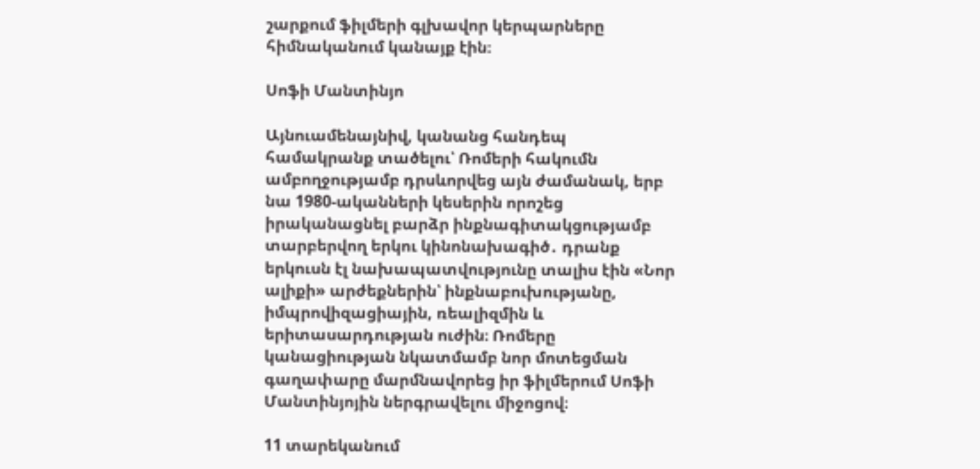շարքում ֆիլմերի գլխավոր կերպարները հիմնականում կանայք էին։

Սոֆի Մանտինյո

Այնուամենայնիվ, կանանց հանդեպ համակրանք տածելու՝ Ռոմերի հակումն ամբողջությամբ դրսևորվեց այն ժամանակ, երբ նա 1980-ականների կեսերին որոշեց իրականացնել բարձր ինքնագիտակցությամբ տարբերվող երկու կինոնախագիծ․ դրանք երկուսն էլ նախապատվությունը տալիս էին «Նոր ալիքի» արժեքներին՝ ինքնաբուխությանը, իմպրովիզացիային, ռեալիզմին և երիտասարդության ուժին։ Ռոմերը կանացիության նկատմամբ նոր մոտեցման գաղափարը մարմնավորեց իր ֆիլմերում Սոֆի Մանտինյոյին ներգրավելու միջոցով։

11 տարեկանում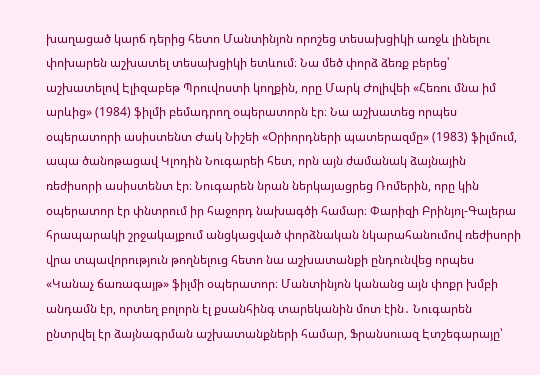խաղացած կարճ դերից հետո Մանտինյոն որոշեց տեսախցիկի առջև լինելու փոխարեն աշխատել տեսախցիկի ետևում։ Նա մեծ փորձ ձեռք բերեց՝ աշխատելով Էլիզաբեթ Պրուվոստի կողքին, որը Մարկ Ժոլիվեի «Հեռու մնա իմ արևից» (1984) ֆիլմի բեմադրող օպերատորն էր։ Նա աշխատեց որպես օպերատորի ասիստենտ Ժակ Նիշեի «Օրիորդների պատերազմը» (1983) ֆիլմում, ապա ծանոթացավ Կլոդին Նուգարեի հետ, որն այն ժամանակ ձայնային ռեժիսորի ասիստենտ էր։ Նուգարեն նրան ներկայացրեց Ռոմերին, որը կին օպերատոր էր փնտրում իր հաջորդ նախագծի համար։ Փարիզի Բրինյոլ-Գալերա հրապարակի շրջակայքում անցկացված փորձնական նկարահանումով ռեժիսորի վրա տպավորություն թողնելուց հետո նա աշխատանքի ընդունվեց որպես «Կանաչ ճառագայթ» ֆիլմի օպերատոր։ Մանտինյոն կանանց այն փոքր խմբի անդամն էր, որտեղ բոլորն էլ քսանհինգ տարեկանին մոտ էին․ Նուգարեն ընտրվել էր ձայնագրման աշխատանքների համար, Ֆրանսուազ Էտշեգարայը՝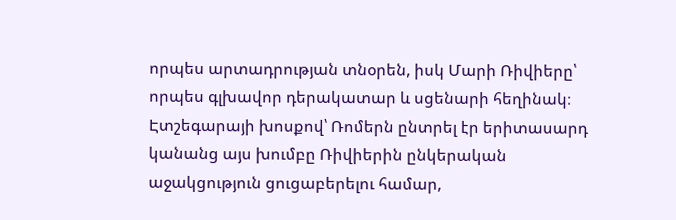որպես արտադրության տնօրեն, իսկ Մարի Ռիվիերը՝ որպես գլխավոր դերակատար և սցենարի հեղինակ։ Էտշեգարայի խոսքով՝ Ռոմերն ընտրել էր երիտասարդ կանանց այս խումբը Ռիվիերին ընկերական աջակցություն ցուցաբերելու համար,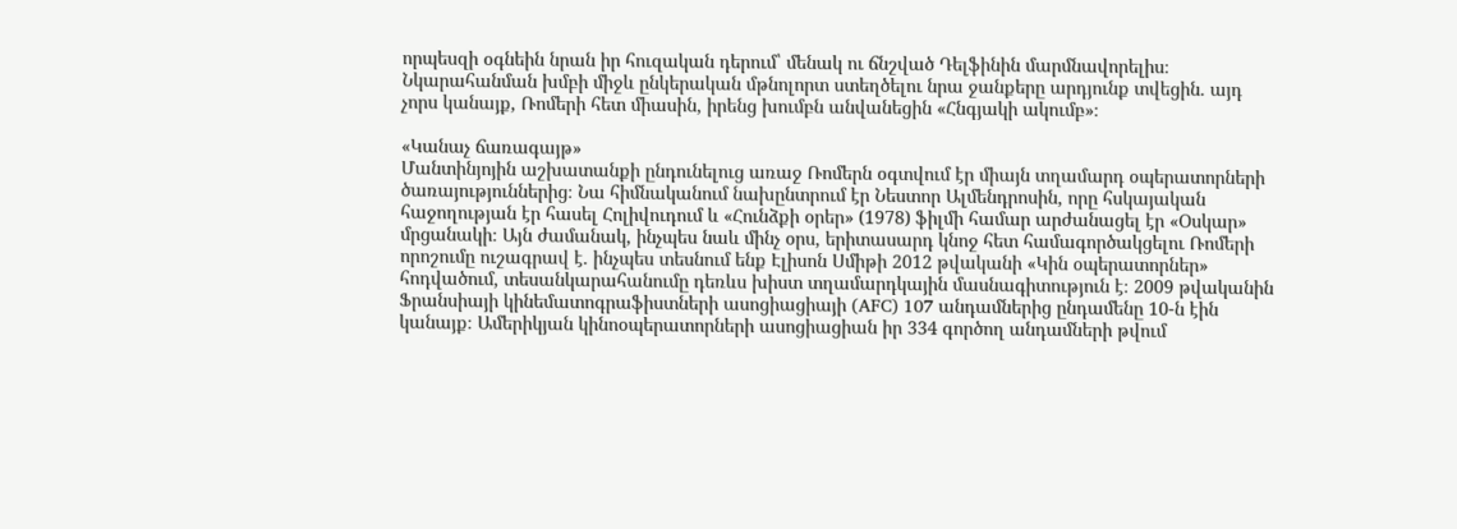որպեսզի օգնեին նրան իր հուզական դերում՝ մենակ ու ճնշված Դելֆինին մարմնավորելիս։ Նկարահանման խմբի միջև ընկերական մթնոլորտ ստեղծելու նրա ջանքերը արդյունք տվեցին․ այդ չորս կանայք, Ռոմերի հետ միասին, իրենց խումբն անվանեցին «Հնգյակի ակումբ»։

«Կանաչ ճառագայթ»
Մանտինյոյին աշխատանքի ընդունելուց առաջ Ռոմերն օգտվում էր միայն տղամարդ օպերատորների ծառայություններից։ Նա հիմնականում նախընտրում էր Նեստոր Ալմենդրոսին, որը հսկայական հաջողության էր հասել Հոլիվուդում և «Հունձքի օրեր» (1978) ֆիլմի համար արժանացել էր «Օսկար» մրցանակի։ Այն ժամանակ, ինչպես նաև մինչ օրս, երիտասարդ կնոջ հետ համագործակցելու Ռոմերի որոշումը ուշագրավ է․ ինչպես տեսնում ենք Էլիսոն Սմիթի 2012 թվականի «Կին օպերատորներ» հոդվածում, տեսանկարահանումը դեռևս խիստ տղամարդկային մասնագիտություն է։ 2009 թվականին Ֆրանսիայի կինեմատոգրաֆիստների ասոցիացիայի (AFC) 107 անդամներից ընդամենը 10-ն էին կանայք։ Ամերիկյան կինոօպերատորների ասոցիացիան իր 334 գործող անդամների թվում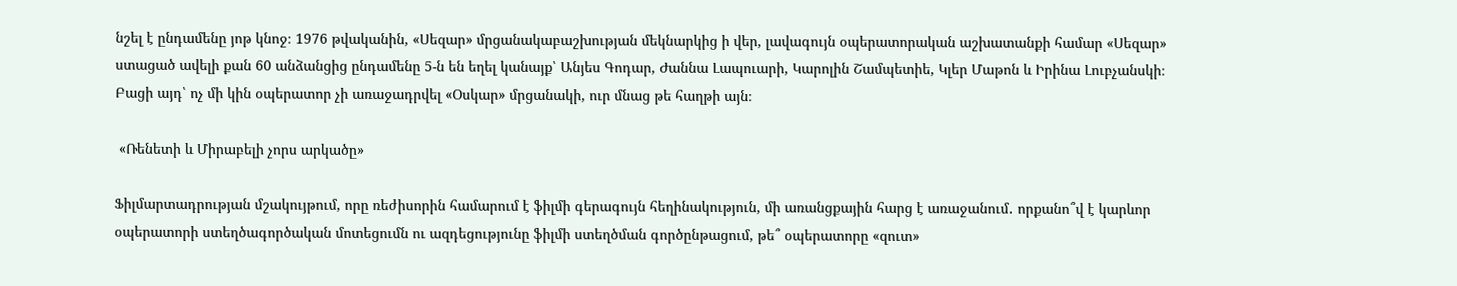նշել է ընդամենը յոթ կնոջ։ 1976 թվականին, «Սեզար» մրցանակաբաշխության մեկնարկից ի վեր, լավագույն օպերատորական աշխատանքի համար «Սեզար» ստացած ավելի քան 60 անձանցից ընդամենը 5-ն են եղել կանայք՝ Անյես Գոդար, Ժաննա Լապուարի, Կարոլին Շամպետիե, Կլեր Մաթոն և Իրինա Լուբչանսկի։ Բացի այդ՝ ոչ մի կին օպերատոր չի առաջադրվել «Օսկար» մրցանակի, ուր մնաց թե հաղթի այն։

 «Ռենետի և Միրաբելի չորս արկածը»

Ֆիլմարտադրության մշակույթում, որը ռեժիսորին համարում է ֆիլմի գերագույն հեղինակություն, մի առանցքային հարց է առաջանում․ որքանո՞վ է կարևոր օպերատորի ստեղծագործական մոտեցումն ու ազդեցությունը ֆիլմի ստեղծման գործընթացում, թե՞ օպերատորը «զուտ»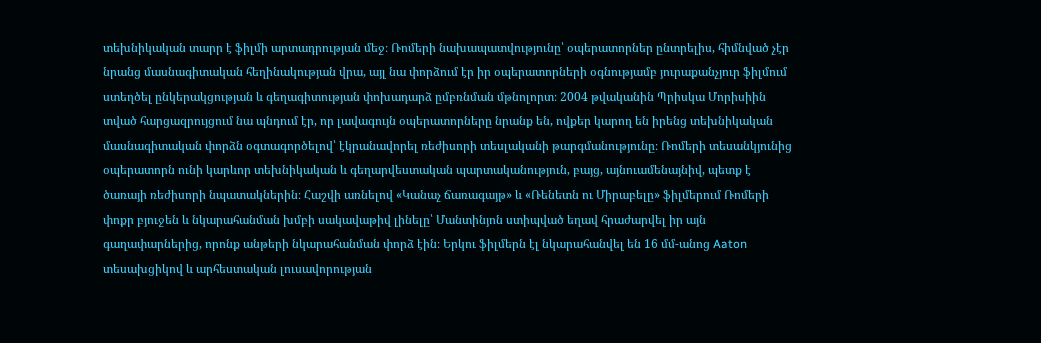տեխնիկական տարր է ֆիլմի արտադրության մեջ։ Ռոմերի նախապատվությունը՝ օպերատորներ ընտրելիս, հիմնված չէր նրանց մասնագիտական հեղինակության վրա, այլ նա փորձում էր իր օպերատորների օգնությամբ յուրաքանչյուր ֆիլմում ստեղծել ընկերակցության և գեղագիտության փոխադարձ ըմբռնման մթնոլորտ։ 2004 թվականին Պրիսկա Մորիսիին տված հարցազրույցում նա պնդում էր, որ լավագույն օպերատորները նրանք են, ովքեր կարող են իրենց տեխնիկական մասնագիտական փորձն օգտագործելով՝ էկրանավորել ռեժիսորի տեսլականի թարգմանությունը։ Ռոմերի տեսանկյունից օպերատորն ունի կարևոր տեխնիկական և գեղարվեստական պարտականություն, բայց, այնուամենայնիվ, պետք է ծառայի ռեժիսորի նպատակներին։ Հաշվի առնելով «Կանաչ ճառագայթ» և «Ռենետն ու Միրաբելը» ֆիլմերում Ռոմերի փոքր բյուջեն և նկարահանման խմբի սակավաթիվ լինելը՝ Մանտինյոն ստիպված եղավ հրաժարվել իր այն գաղափարներից, որոնք անթերի նկարահանման փորձ էին։ Երկու ֆիլմերն էլ նկարահանվել են 16 մմ-անոց Aaton տեսախցիկով և արհեստական լուսավորության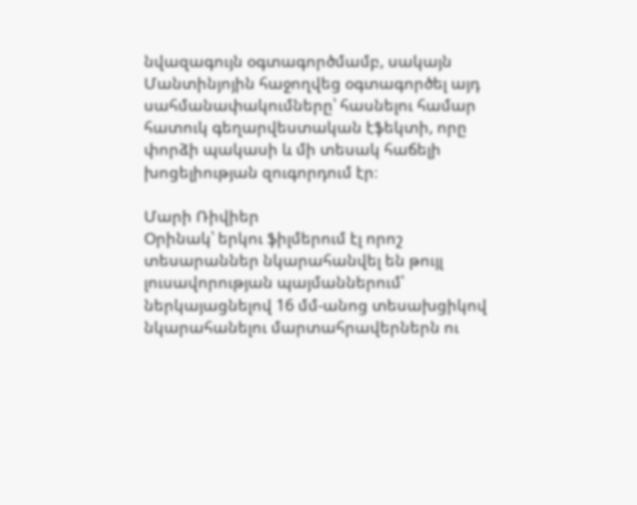նվազագույն օգտագործմամբ, սակայն Մանտինյոյին հաջողվեց օգտագործել այդ սահմանափակումները՝ հասնելու համար հատուկ գեղարվեստական էֆեկտի, որը փորձի պակասի և մի տեսակ հաճելի խոցելիության զուգորդում էր։

Մարի Ռիվիեր
Օրինակ՝ երկու ֆիլմերում էլ որոշ տեսարաններ նկարահանվել են թույլ լուսավորության պայմաններում՝ ներկայացնելով 16 մմ-անոց տեսախցիկով նկարահանելու մարտահրավերներն ու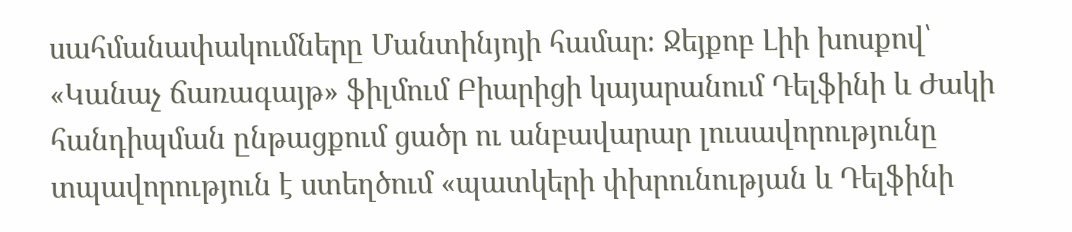սահմանափակումները Մանտինյոյի համար։ Ջեյքոբ Լիի խոսքով՝ «Կանաչ ճառագայթ» ֆիլմում Բիարիցի կայարանում Դելֆինի և Ժակի հանդիպման ընթացքում ցածր ու անբավարար լուսավորությունը տպավորություն է ստեղծում «պատկերի փխրունության և Դելֆինի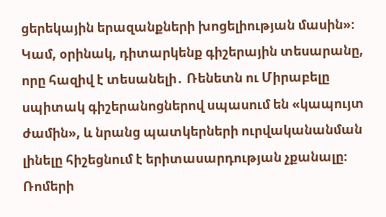ցերեկային երազանքների խոցելիության մասին»։ Կամ, օրինակ, դիտարկենք գիշերային տեսարանը, որը հազիվ է տեսանելի․ Ռենետն ու Միրաբելը սպիտակ գիշերանոցներով սպասում են «կապույտ ժամին», և նրանց պատկերների ուրվականանման լինելը հիշեցնում է երիտասարդության չքանալը։ Ռոմերի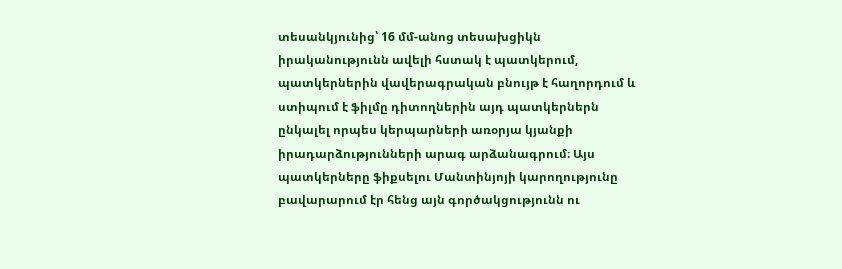տեսանկյունից՝ 16 մմ-անոց տեսախցիկն իրականությունն ավելի հստակ է պատկերում, պատկերներին վավերագրական բնույթ է հաղորդում և ստիպում է ֆիլմը դիտողներին այդ պատկերներն ընկալել որպես կերպարների առօրյա կյանքի իրադարձությունների արագ արձանագրում։ Այս պատկերները ֆիքսելու Մանտինյոյի կարողությունը բավարարում էր հենց այն գործակցությունն ու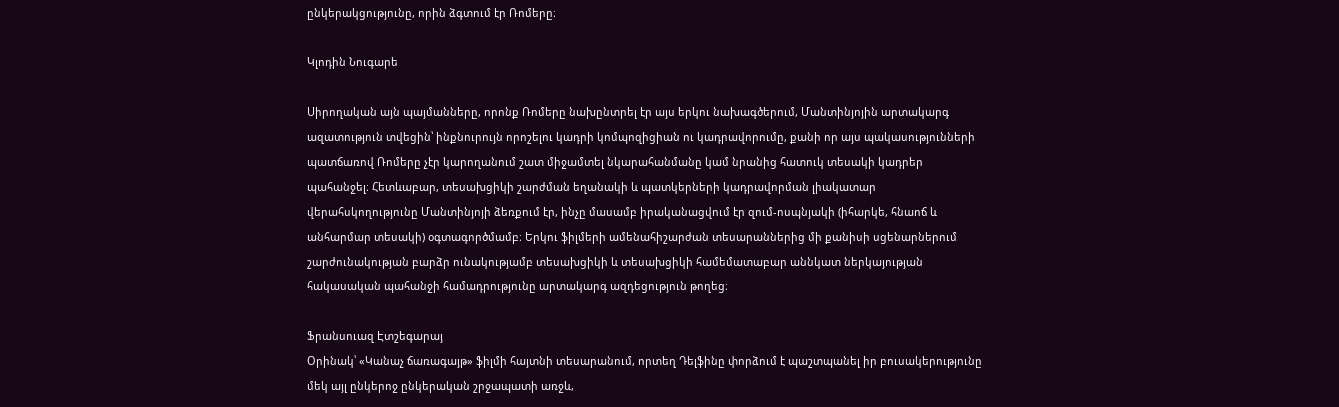ընկերակցությունը, որին ձգտում էր Ռոմերը։

Կլոդին Նուգարե

Սիրողական այն պայմանները, որոնք Ռոմերը նախընտրել էր այս երկու նախագծերում, Մանտինյոյին արտակարգ ազատություն տվեցին՝ ինքնուրույն որոշելու կադրի կոմպոզիցիան ու կադրավորումը, քանի որ այս պակասությունների պատճառով Ռոմերը չէր կարողանում շատ միջամտել նկարահանմանը կամ նրանից հատուկ տեսակի կադրեր պահանջել։ Հետևաբար, տեսախցիկի շարժման եղանակի և պատկերների կադրավորման լիակատար վերահսկողությունը Մանտինյոյի ձեռքում էր, ինչը մասամբ իրականացվում էր զում-ոսպնյակի (իհարկե, հնաոճ և անհարմար տեսակի) օգտագործմամբ։ Երկու ֆիլմերի ամենահիշարժան տեսարաններից մի քանիսի սցենարներում շարժունակության բարձր ունակությամբ տեսախցիկի և տեսախցիկի համեմատաբար աննկատ ներկայության հակասական պահանջի համադրությունը արտակարգ ազդեցություն թողեց։

Ֆրանսուազ Էտշեգարայ
Օրինակ՝ «Կանաչ ճառագայթ» ֆիլմի հայտնի տեսարանում, որտեղ Դելֆինը փորձում է պաշտպանել իր բուսակերությունը մեկ այլ ընկերոջ ընկերական շրջապատի առջև,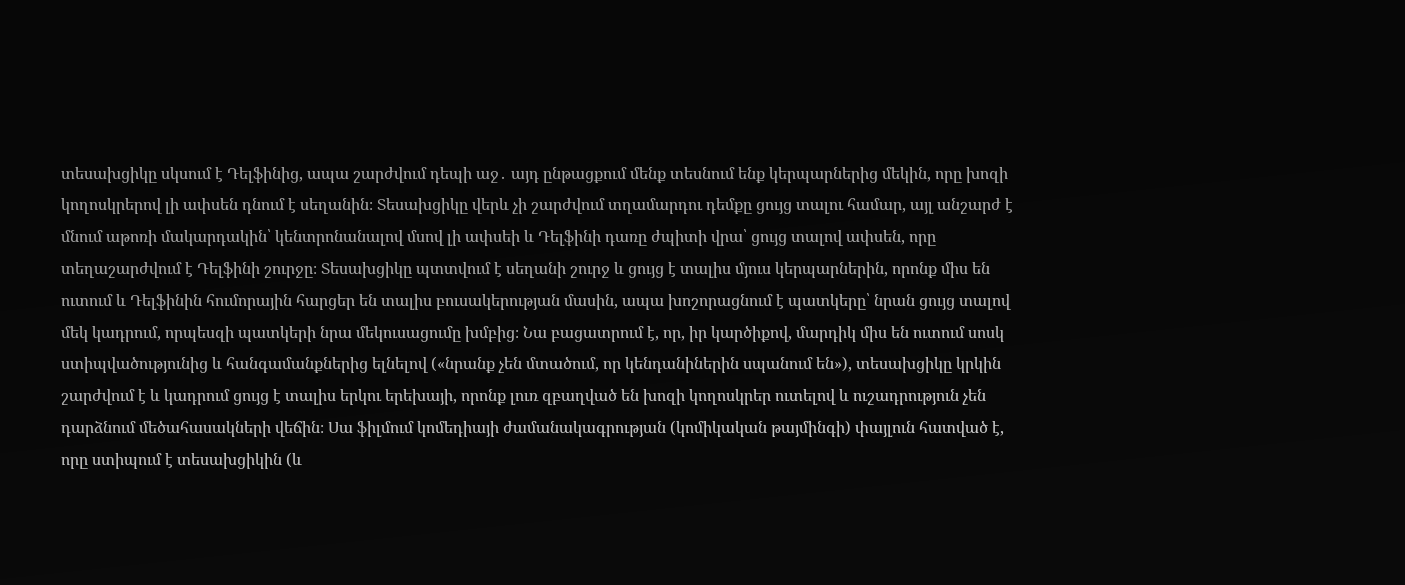տեսախցիկը սկսում է Դելֆինից, ապա շարժվում դեպի աջ․ այդ ընթացքում մենք տեսնում ենք կերպարներից մեկին, որը խոզի կողոսկրերով լի ափսեն դնում է սեղանին։ Տեսախցիկը վերև չի շարժվում տղամարդու դեմքը ցույց տալու համար, այլ անշարժ է մնում աթոռի մակարդակին՝ կենտրոնանալով մսով լի ափսեի և Դելֆինի դառը ժպիտի վրա՝ ցույց տալով ափսեն, որը տեղաշարժվում է Դելֆինի շուրջը։ Տեսախցիկը պտտվում է սեղանի շուրջ և ցույց է տալիս մյուս կերպարներին, որոնք միս են ուտում և Դելֆինին հումորային հարցեր են տալիս բուսակերության մասին, ապա խոշորացնում է պատկերը՝ նրան ցույց տալով մեկ կադրում, որպեսզի պատկերի նրա մեկուսացումը խմբից։ Նա բացատրում է, որ, իր կարծիքով, մարդիկ միս են ուտում սոսկ ստիպվածությունից և հանգամանքներից ելնելով («նրանք չեն մտածում, որ կենդանիներին սպանում են»), տեսախցիկը կրկին շարժվում է և կադրում ցույց է տալիս երկու երեխայի, որոնք լուռ զբաղված են խոզի կողոսկրեր ուտելով և ուշադրություն չեն դարձնում մեծահասակների վեճին։ Սա ֆիլմում կոմեդիայի ժամանակագրության (կոմիկական թայմինգի) փայլուն հատված է, որը ստիպում է տեսախցիկին (և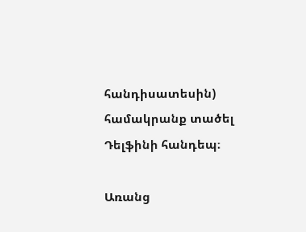հանդիսատեսին) համակրանք տածել Դելֆինի հանդեպ։

Առանց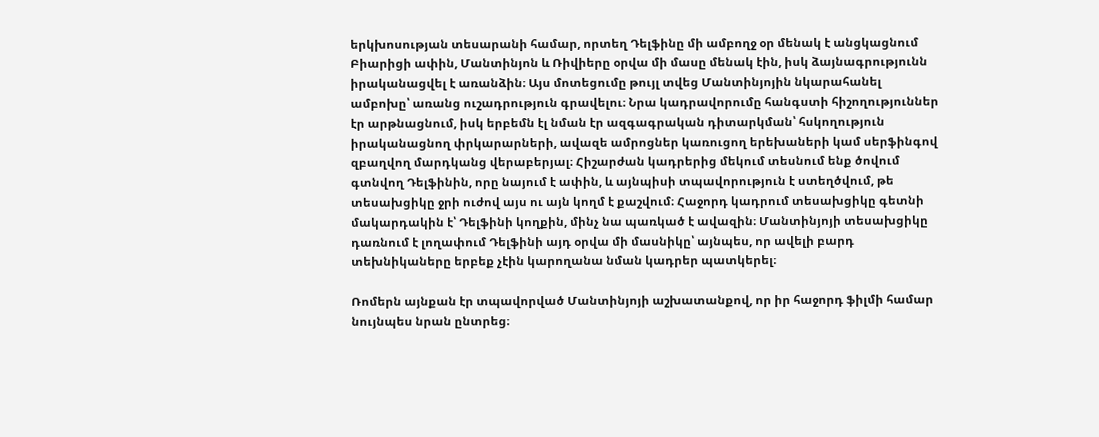երկխոսության տեսարանի համար, որտեղ Դելֆինը մի ամբողջ օր մենակ է անցկացնում Բիարիցի ափին, Մանտինյոն և Ռիվիերը օրվա մի մասը մենակ էին, իսկ ձայնագրությունն իրականացվել է առանձին։ Այս մոտեցումը թույլ տվեց Մանտինյոյին նկարահանել ամբոխը՝ առանց ուշադրություն գրավելու։ Նրա կադրավորումը հանգստի հիշողություններ էր արթնացնում, իսկ երբեմն էլ նման էր ազգագրական դիտարկման՝ հսկողություն իրականացնող փրկարարների, ավազե ամրոցներ կառուցող երեխաների կամ սերֆինգով զբաղվող մարդկանց վերաբերյալ։ Հիշարժան կադրերից մեկում տեսնում ենք ծովում գտնվող Դելֆինին, որը նայում է ափին, և այնպիսի տպավորություն է ստեղծվում, թե տեսախցիկը ջրի ուժով այս ու այն կողմ է քաշվում։ Հաջորդ կադրում տեսախցիկը գետնի մակարդակին է՝ Դելֆինի կողքին, մինչ նա պառկած է ավազին։ Մանտինյոյի տեսախցիկը դառնում է լողափում Դելֆինի այդ օրվա մի մասնիկը՝ այնպես, որ ավելի բարդ տեխնիկաները երբեք չէին կարողանա նման կադրեր պատկերել։

Ռոմերն այնքան էր տպավորված Մանտինյոյի աշխատանքով, որ իր հաջորդ ֆիլմի համար նույնպես նրան ընտրեց։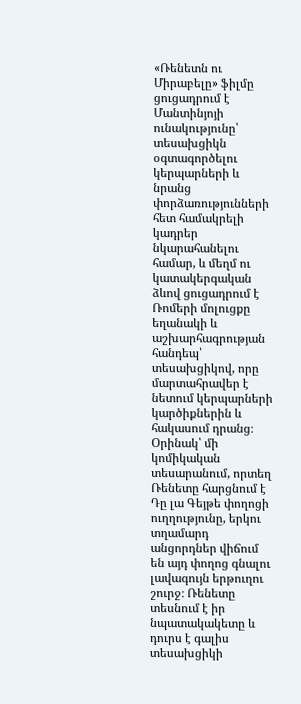«Ռենետն ու Միրաբելը» ֆիլմը ցուցադրում է Մանտինյոյի ունակությունը՝ տեսախցիկն օգտագործելու կերպարների և նրանց փորձառությունների հետ համակրելի կադրեր նկարահանելու համար, և մեղմ ու կատակերգական ձևով ցուցադրում է Ռոմերի մոլուցքը եղանակի և աշխարհագրության հանդեպ՝ տեսախցիկով, որը մարտահրավեր է նետում կերպարների կարծիքներին և հակասում դրանց։ Օրինակ՝ մի կոմիկական տեսարանում, որտեղ Ռենետը հարցնում է Դը լա Գեյթե փողոցի ուղղությունը, երկու տղամարդ անցորդներ վիճում են այդ փողոց գնալու լավագույն երթուղու շուրջ։ Ռենետը տեսնում է իր նպատակակետը և դուրս է գալիս տեսախցիկի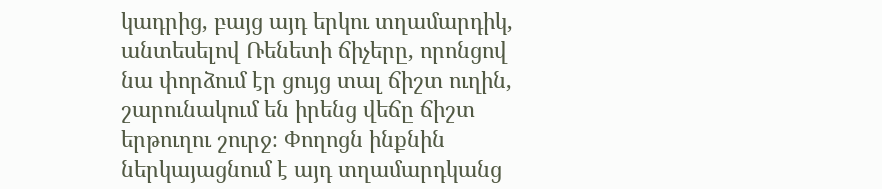կադրից, բայց այդ երկու տղամարդիկ, անտեսելով Ռենետի ճիչերը, որոնցով նա փորձում էր ցույց տալ ճիշտ ուղին, շարունակում են իրենց վեճը ճիշտ երթուղու շուրջ։ Փողոցն ինքնին ներկայացնում է այդ տղամարդկանց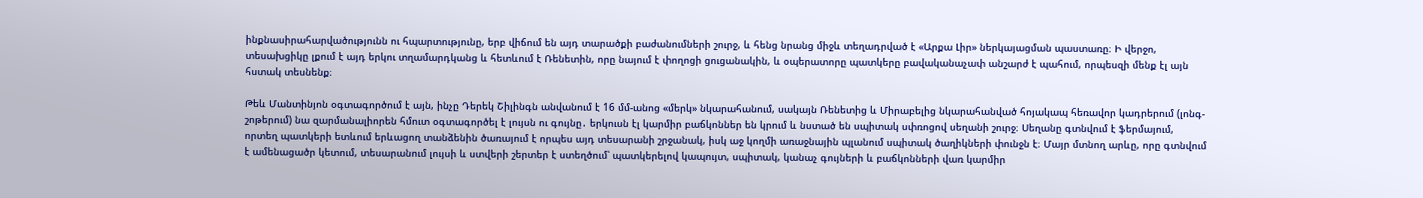ինքնասիրահարվածությունն ու հպարտությունը, երբ վիճում են այդ տարածքի բաժանումների շուրջ, և հենց նրանց միջև տեղադրված է «Արքա Լիր» ներկայացման պաստառը։ Ի վերջո, տեսախցիկը լքում է այդ երկու տղամարդկանց և հետևում է Ռենետին, որը նայում է փողոցի ցուցանակին, և օպերատորը պատկերը բավականաչափ անշարժ է պահում, որպեսզի մենք էլ այն հստակ տեսնենք։

Թեև Մանտինյոն օգտագործում է այն, ինչը Դերեկ Շիլինգն անվանում է 16 մմ-անոց «մերկ» նկարահանում, սակայն Ռենետից և Միրաբելից նկարահանված հոյակապ հեռավոր կադրերում (լոնգ-շոթերում) նա զարմանալիորեն հմուտ օգտագործել է լույսն ու գույնը․ երկուսն էլ կարմիր բաճկոններ են կրում և նստած են սպիտակ սփռոցով սեղանի շուրջ։ Սեղանը գտնվում է ֆերմայում, որտեղ պատկերի ետևում երևացող տանձենին ծառայում է որպես այդ տեսարանի շրջանակ, իսկ աջ կողմի առաջնային պլանում սպիտակ ծաղիկների փունջն է։ Մայր մտնող արևը, որը գտնվում է ամենացածր կետում, տեսարանում լույսի և ստվերի շերտեր է ստեղծում՝ պատկերելով կապույտ, սպիտակ, կանաչ գույների և բաճկոնների վառ կարմիր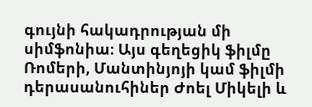գույնի հակադրության մի սիմֆոնիա։ Այս գեղեցիկ ֆիլմը Ռոմերի, Մանտինյոյի կամ ֆիլմի դերասանուհիներ Ժոել Միկելի և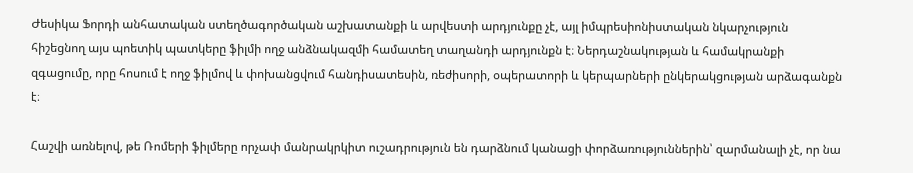Ժեսիկա Ֆորդի անհատական ստեղծագործական աշխատանքի և արվեստի արդյունքը չէ, այլ իմպրեսիոնիստական նկարչություն հիշեցնող այս պոետիկ պատկերը ֆիլմի ողջ անձնակազմի համատեղ տաղանդի արդյունքն է։ Ներդաշնակության և համակրանքի զգացումը, որը հոսում է ողջ ֆիլմով և փոխանցվում հանդիսատեսին, ռեժիսորի, օպերատորի և կերպարների ընկերակցության արձագանքն է։

Հաշվի առնելով, թե Ռոմերի ֆիլմերը որչափ մանրակրկիտ ուշադրություն են դարձնում կանացի փորձառություններին՝ զարմանալի չէ, որ նա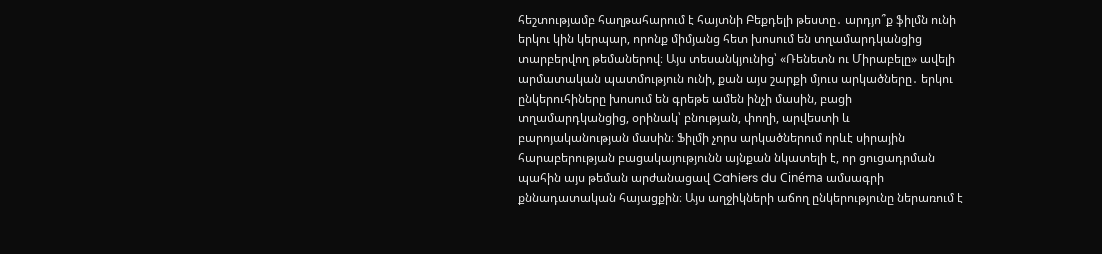հեշտությամբ հաղթահարում է հայտնի Բեքդելի թեստը․ արդյո՞ք ֆիլմն ունի երկու կին կերպար, որոնք միմյանց հետ խոսում են տղամարդկանցից տարբերվող թեմաներով։ Այս տեսանկյունից՝ «Ռենետն ու Միրաբելը» ավելի արմատական պատմություն ունի, քան այս շարքի մյուս արկածները․ երկու ընկերուհիները խոսում են գրեթե ամեն ինչի մասին, բացի տղամարդկանցից, օրինակ՝ բնության, փողի, արվեստի և բարոյականության մասին։ Ֆիլմի չորս արկածներում որևէ սիրային հարաբերության բացակայությունն այնքան նկատելի է, որ ցուցադրման պահին այս թեման արժանացավ Cahiers du Cinéma ամսագրի քննադատական հայացքին։ Այս աղջիկների աճող ընկերությունը ներառում է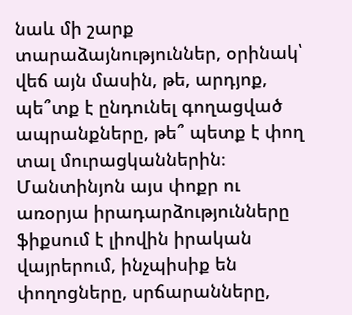նաև մի շարք տարաձայնություններ, օրինակ՝ վեճ այն մասին, թե, արդյոք, պե՞տք է ընդունել գողացված ապրանքները, թե՞ պետք է փող տալ մուրացկաններին։ Մանտինյոն այս փոքր ու առօրյա իրադարձությունները ֆիքսում է լիովին իրական վայրերում, ինչպիսիք են փողոցները, սրճարանները,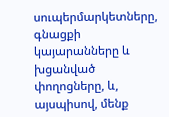սուպերմարկետները, գնացքի կայարանները և խցանված փողոցները, և, այսպիսով, մենք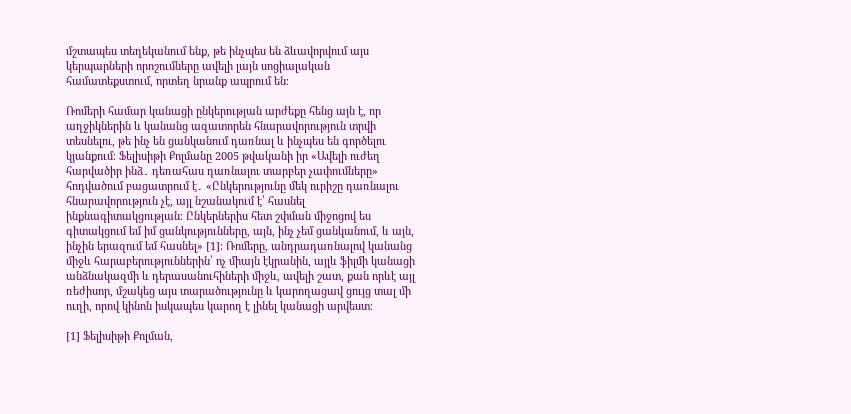մշտապես տեղեկանում ենք, թե ինչպես են ձևավորվում այս կերպարների որոշումները ավելի լայն սոցիալական համատեքստում, որտեղ նրանք ապրում են։

Ռոմերի համար կանացի ընկերության արժեքը հենց այն է, որ աղջիկներին և կանանց ազատորեն հնարավորություն տրվի տեսնելու, թե ինչ են ցանկանում դառնալ և ինչպես են գործելու կյանքում։ Ֆելիսիթի Քոլմանը 2005 թվականի իր «Ավելի ուժեղ հարվածիր ինձ․ դեռահաս դառնալու տարբեր չափումները» հոդվածում բացատրում է․ «Ընկերությունը մեկ ուրիշը դառնալու հնարավորություն չէ, այլ նշանակում է՝ հասնել ինքնագիտակցության։ Ընկերներիս հետ շփման միջոցով ես գիտակցում եմ իմ ցանկությունները, այն, ինչ չեմ ցանկանում, և այն, ինչին երազում եմ հասնել» [1]։ Ռոմերը, անդրադառնալով կանանց միջև հարաբերություններին՝ ոչ միայն էկրանին, այլև ֆիլմի կանացի անձնակազմի և դերասանուհիների միջև, ավելի շատ, քան որևէ այլ ռեժիսոր, մշակեց այս տարածությունը և կարողացավ ցույց տալ մի ուղի, որով կինոն իսկապես կարող է լինել կանացի արվեստ։

[1] Ֆելիսիթի Քոլման,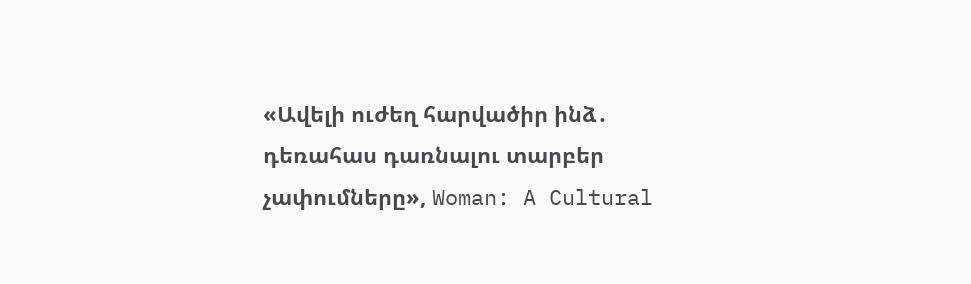«Ավելի ուժեղ հարվածիր ինձ․ դեռահաս դառնալու տարբեր չափումները», Woman: A Cultural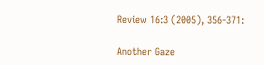Review 16:3 (2005), 356-371:

Another Gaze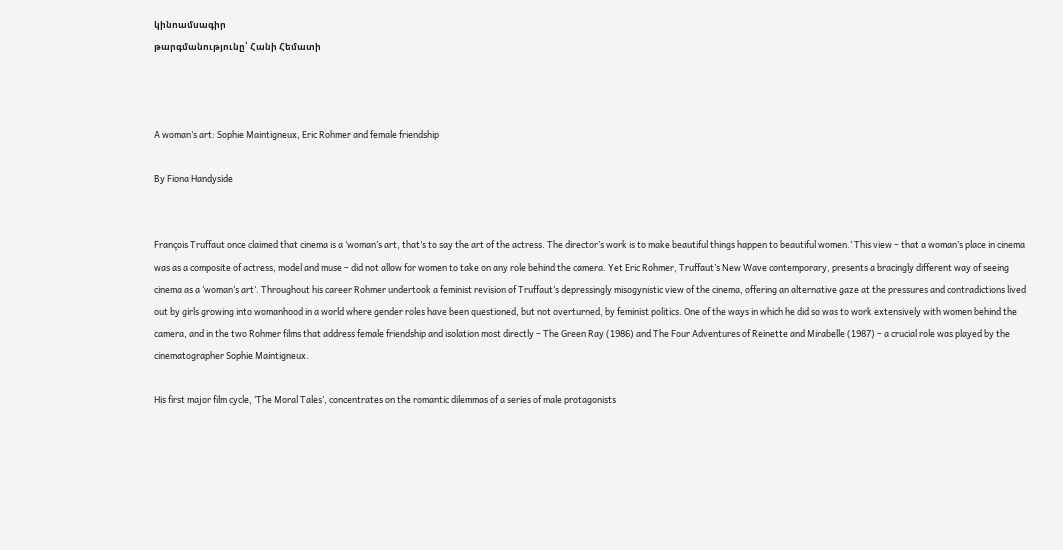կինոամսագիր
թարգմանությունը՝ Հանի Հեմատի



A woman’s art: Sophie Maintigneux, Eric Rohmer and female friendship

By Fiona Handyside


François Truffaut once claimed that cinema is a ‘woman’s art, that’s to say the art of the actress. The director’s work is to make beautiful things happen to beautiful women.’ This view – that a woman’s place in cinema was as a composite of actress, model and muse – did not allow for women to take on any role behind the camera. Yet Eric Rohmer, Truffaut’s New Wave contemporary, presents a bracingly different way of seeing cinema as a ‘woman’s art’. Throughout his career Rohmer undertook a feminist revision of Truffaut’s depressingly misogynistic view of the cinema, offering an alternative gaze at the pressures and contradictions lived out by girls growing into womanhood in a world where gender roles have been questioned, but not overturned, by feminist politics. One of the ways in which he did so was to work extensively with women behind the camera, and in the two Rohmer films that address female friendship and isolation most directly – The Green Ray (1986) and The Four Adventures of Reinette and Mirabelle (1987) – a crucial role was played by the cinematographer Sophie Maintigneux.

His first major film cycle, ‘The Moral Tales’, concentrates on the romantic dilemmas of a series of male protagonists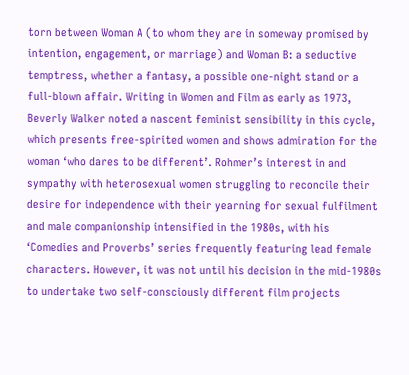torn between Woman A (to whom they are in someway promised by intention, engagement, or marriage) and Woman B: a seductive temptress, whether a fantasy, a possible one-night stand or a full-blown affair. Writing in Women and Film as early as 1973, Beverly Walker noted a nascent feminist sensibility in this cycle, which presents free-spirited women and shows admiration for the woman ‘who dares to be different’. Rohmer’s interest in and sympathy with heterosexual women struggling to reconcile their desire for independence with their yearning for sexual fulfilment and male companionship intensified in the 1980s, with his ‘Comedies and Proverbs’ series frequently featuring lead female characters. However, it was not until his decision in the mid-1980s to undertake two self-consciously different film projects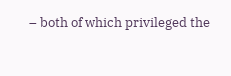– both of which privileged the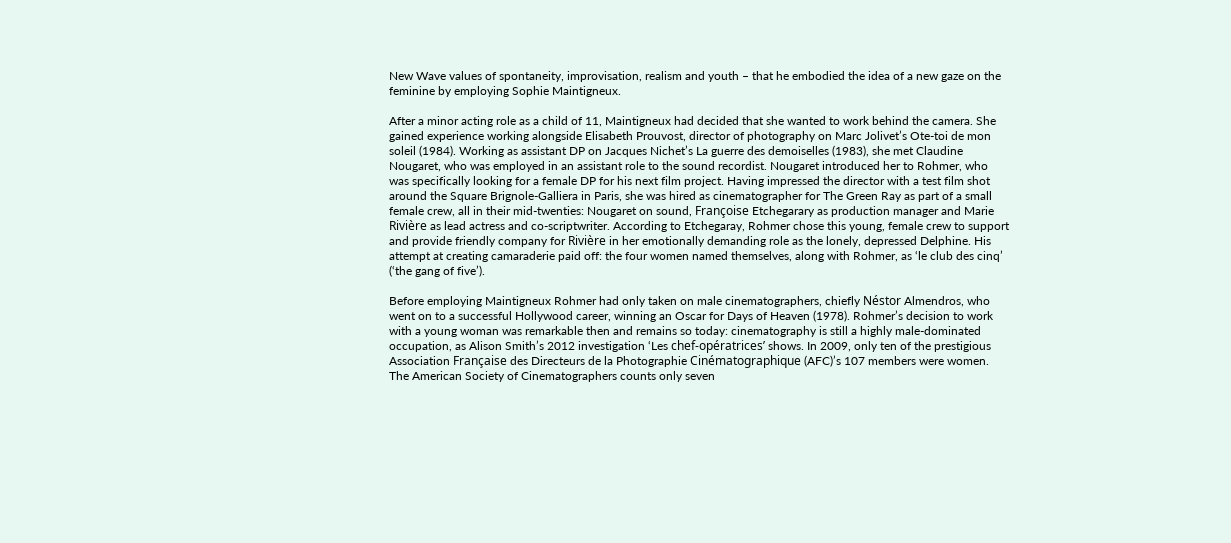New Wave values of spontaneity, improvisation, realism and youth – that he embodied the idea of a new gaze on the feminine by employing Sophie Maintigneux.

After a minor acting role as a child of 11, Maintigneux had decided that she wanted to work behind the camera. She gained experience working alongside Elisabeth Prouvost, director of photography on Marc Jolivet’s Ote-toi de mon soleil (1984). Working as assistant DP on Jacques Nichet’s La guerre des demoiselles (1983), she met Claudine Nougaret, who was employed in an assistant role to the sound recordist. Nougaret introduced her to Rohmer, who was specifically looking for a female DP for his next film project. Having impressed the director with a test film shot around the Square Brignole-Galliera in Paris, she was hired as cinematographer for The Green Ray as part of a small female crew, all in their mid-twenties: Nougaret on sound, Françoise Etchegarary as production manager and Marie Rivière as lead actress and co-scriptwriter. According to Etchegaray, Rohmer chose this young, female crew to support and provide friendly company for Rivière in her emotionally demanding role as the lonely, depressed Delphine. His attempt at creating camaraderie paid off: the four women named themselves, along with Rohmer, as ‘le club des cinq’ (‘the gang of five’).

Before employing Maintigneux Rohmer had only taken on male cinematographers, chiefly Néstor Almendros, who went on to a successful Hollywood career, winning an Oscar for Days of Heaven (1978). Rohmer’s decision to work with a young woman was remarkable then and remains so today: cinematography is still a highly male-dominated occupation, as Alison Smith’s 2012 investigation ‘Les chef-opératrices’ shows. In 2009, only ten of the prestigious Association Française des Directeurs de la Photographie Cinématographique (AFC)’s 107 members were women. The American Society of Cinematographers counts only seven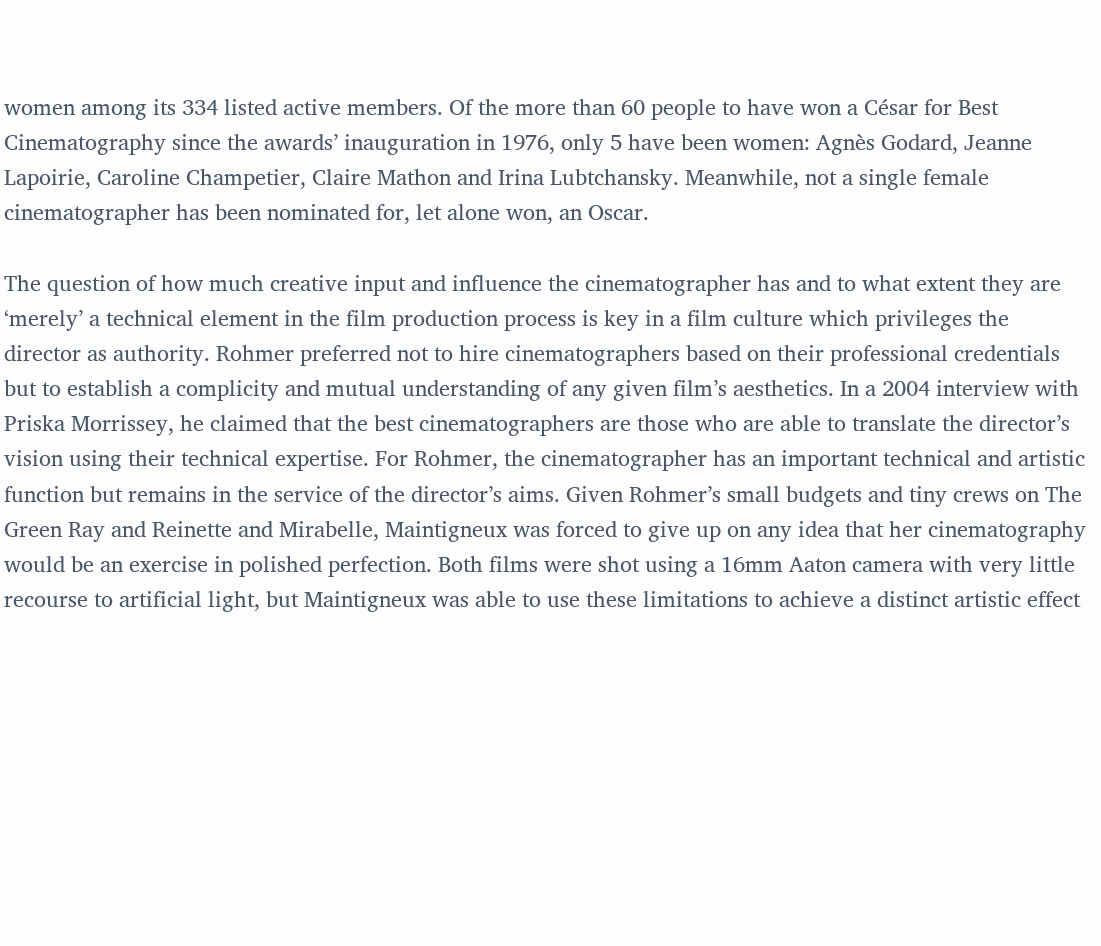women among its 334 listed active members. Of the more than 60 people to have won a César for Best Cinematography since the awards’ inauguration in 1976, only 5 have been women: Agnès Godard, Jeanne Lapoirie, Caroline Champetier, Claire Mathon and Irina Lubtchansky. Meanwhile, not a single female cinematographer has been nominated for, let alone won, an Oscar.

The question of how much creative input and influence the cinematographer has and to what extent they are ‘merely’ a technical element in the film production process is key in a film culture which privileges the director as authority. Rohmer preferred not to hire cinematographers based on their professional credentials but to establish a complicity and mutual understanding of any given film’s aesthetics. In a 2004 interview with Priska Morrissey, he claimed that the best cinematographers are those who are able to translate the director’s vision using their technical expertise. For Rohmer, the cinematographer has an important technical and artistic function but remains in the service of the director’s aims. Given Rohmer’s small budgets and tiny crews on The Green Ray and Reinette and Mirabelle, Maintigneux was forced to give up on any idea that her cinematography would be an exercise in polished perfection. Both films were shot using a 16mm Aaton camera with very little recourse to artificial light, but Maintigneux was able to use these limitations to achieve a distinct artistic effect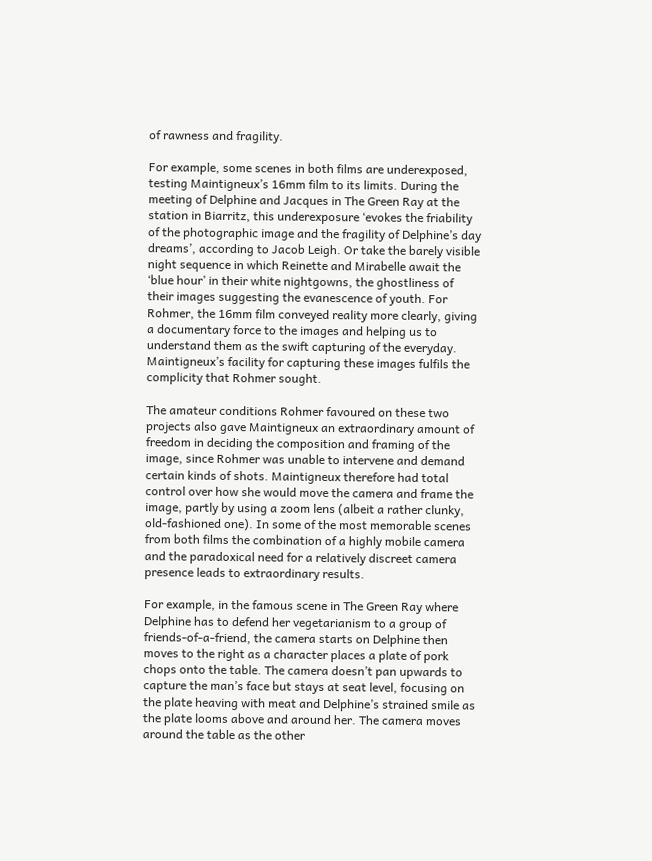of rawness and fragility.

For example, some scenes in both films are underexposed, testing Maintigneux’s 16mm film to its limits. During the meeting of Delphine and Jacques in The Green Ray at the station in Biarritz, this underexposure ‘evokes the friability of the photographic image and the fragility of Delphine’s day dreams’, according to Jacob Leigh. Or take the barely visible night sequence in which Reinette and Mirabelle await the ‘blue hour’ in their white nightgowns, the ghostliness of their images suggesting the evanescence of youth. For Rohmer, the 16mm film conveyed reality more clearly, giving a documentary force to the images and helping us to understand them as the swift capturing of the everyday. Maintigneux’s facility for capturing these images fulfils the complicity that Rohmer sought.

The amateur conditions Rohmer favoured on these two projects also gave Maintigneux an extraordinary amount of freedom in deciding the composition and framing of the image, since Rohmer was unable to intervene and demand certain kinds of shots. Maintigneux therefore had total control over how she would move the camera and frame the image, partly by using a zoom lens (albeit a rather clunky, old-fashioned one). In some of the most memorable scenes from both films the combination of a highly mobile camera and the paradoxical need for a relatively discreet camera presence leads to extraordinary results.

For example, in the famous scene in The Green Ray where Delphine has to defend her vegetarianism to a group of friends-of-a-friend, the camera starts on Delphine then moves to the right as a character places a plate of pork chops onto the table. The camera doesn’t pan upwards to capture the man’s face but stays at seat level, focusing on the plate heaving with meat and Delphine’s strained smile as the plate looms above and around her. The camera moves around the table as the other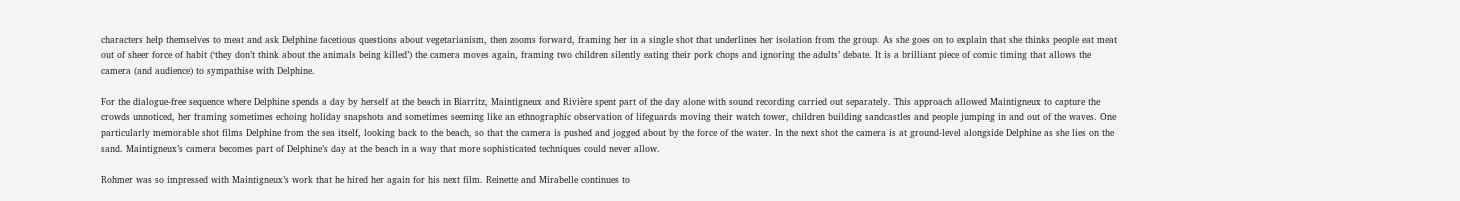characters help themselves to meat and ask Delphine facetious questions about vegetarianism, then zooms forward, framing her in a single shot that underlines her isolation from the group. As she goes on to explain that she thinks people eat meat out of sheer force of habit (‘they don’t think about the animals being killed’) the camera moves again, framing two children silently eating their pork chops and ignoring the adults’ debate. It is a brilliant piece of comic timing that allows the camera (and audience) to sympathise with Delphine.

For the dialogue-free sequence where Delphine spends a day by herself at the beach in Biarritz, Maintigneux and Rivière spent part of the day alone with sound recording carried out separately. This approach allowed Maintigneux to capture the crowds unnoticed, her framing sometimes echoing holiday snapshots and sometimes seeming like an ethnographic observation of lifeguards moving their watch tower, children building sandcastles and people jumping in and out of the waves. One particularly memorable shot films Delphine from the sea itself, looking back to the beach, so that the camera is pushed and jogged about by the force of the water. In the next shot the camera is at ground-level alongside Delphine as she lies on the sand. Maintigneux’s camera becomes part of Delphine’s day at the beach in a way that more sophisticated techniques could never allow.

Rohmer was so impressed with Maintigneux’s work that he hired her again for his next film. Reinette and Mirabelle continues to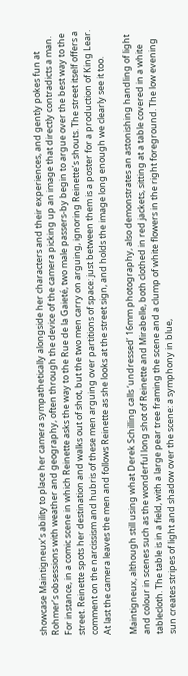showcase Maintigneux’s ability to place her camera sympathetically alongside her characters and their experiences, and gently pokes fun at Rohmer’s obsessions with weather and geography, often through the device of the camera picking up an image that directly contradicts a man. For instance, in a comic scene in which Reinette asks the way to the Rue de la Gaieté, two male passers-by begin to argue over the best way to the street. Reinette spots her destination and walks out of shot, but the two men carry on arguing, ignoring Reinette’s shouts. The street itself offers a comment on the narcissism and hubris of these men arguing over partitions of space: just between them is a poster for a production of King Lear. At last the camera leaves the men and follows Reinette as she looks at the street sign, and holds the image long enough we clearly see it too.

Maintigneux, although still using what Derek Schilling calls ‘undressed’ 16mm photography, also demonstrates an astonishing handling of light and colour in scenes such as the wonderful long shot of Reinette and Mirabelle, both clothed in red jackets, sitting at a table covered in a white tablecloth. The table is in a field, with a large pear tree framing the scene and a clump of white flowers in the right foreground. The low evening sun creates stripes of light and shadow over the scene: a symphony in blue,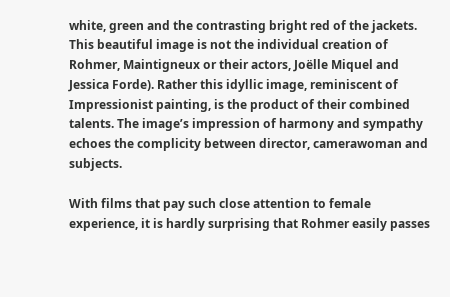white, green and the contrasting bright red of the jackets. This beautiful image is not the individual creation of Rohmer, Maintigneux or their actors, Joëlle Miquel and Jessica Forde). Rather this idyllic image, reminiscent of Impressionist painting, is the product of their combined talents. The image’s impression of harmony and sympathy echoes the complicity between director, camerawoman and subjects.

With films that pay such close attention to female experience, it is hardly surprising that Rohmer easily passes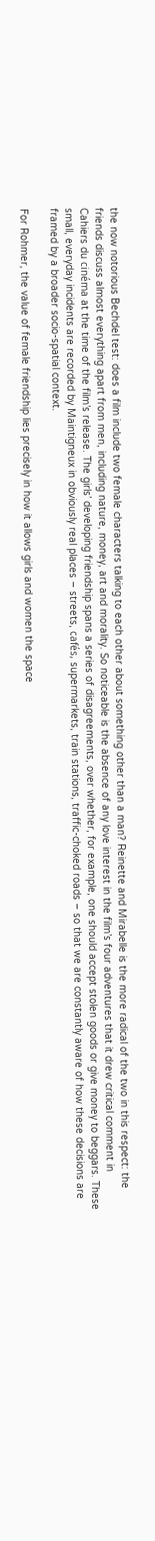the now notorious Bechdel test: does a film include two female characters talking to each other about something other than a man? Reinette and Mirabelle is the more radical of the two in this respect: the friends discuss almost everything apart from men, including nature, money, art and morality. So noticeable is the absence of any love interest in the film’s four adventures that it drew critical comment in Cahiers du cinéma at the time of the film’s release. The girls’ developing friendship spans a series of disagreements, over whether, for example, one should accept stolen goods or give money to beggars. These small, everyday incidents are recorded by Maintigneux in obviously real places – streets, cafés, supermarkets, train stations, traffic-choked roads – so that we are constantly aware of how these decisions are framed by a broader socio-spatial context.

For Rohmer, the value of female friendship lies precisely in how it allows girls and women the space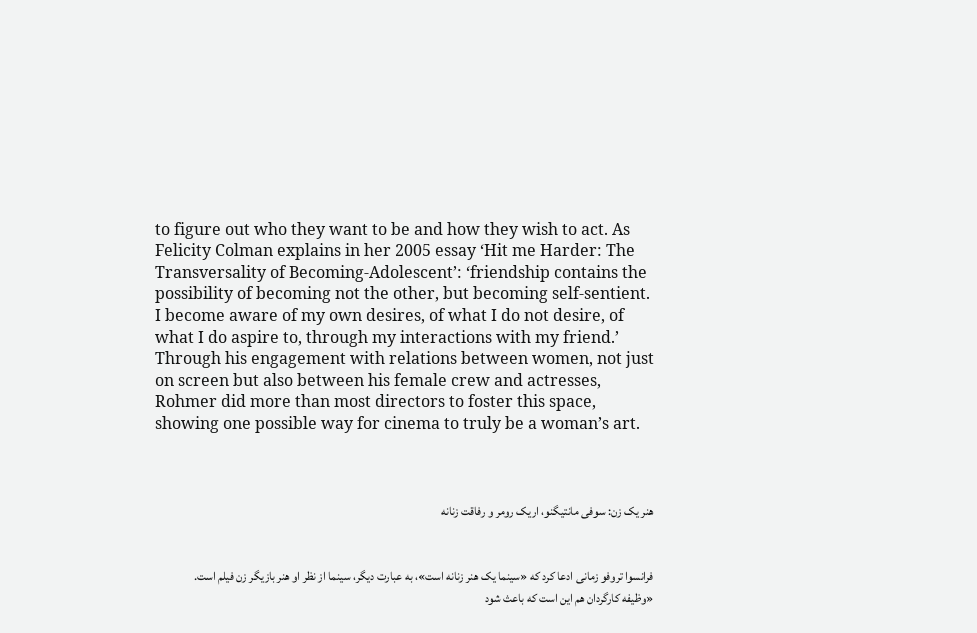to figure out who they want to be and how they wish to act. As Felicity Colman explains in her 2005 essay ‘Hit me Harder: The Transversality of Becoming-Adolescent’: ‘friendship contains the possibility of becoming not the other, but becoming self-sentient. I become aware of my own desires, of what I do not desire, of what I do aspire to, through my interactions with my friend.’ Through his engagement with relations between women, not just on screen but also between his female crew and actresses, Rohmer did more than most directors to foster this space, showing one possible way for cinema to truly be a woman’s art.



هنر یک زن: سوفی مانتیگنو، اریک رومر و رفاقت زنانه


فرانسوا تروفو زمانی ادعا کرد که «سینما یک هنر زنانه است»، به عبارت دیگر، سینما از نظر او هنر بازیگر زن فیلم است.
«وظیفه کارگردان هم این است که باعث شود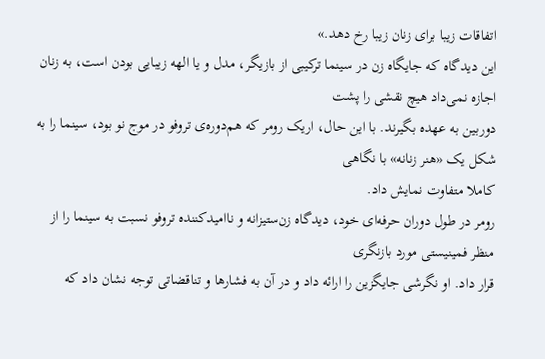اتفاقات زیبا برای زنان زیبا رخ دهد.»
این دیدگاه که جایگاه زن در سینما ترکیبی از بازیگر، مدل و یا الهه زیبایی بودن است، به زنان اجازه نمی‌داد هیچ نقشی را پشت
دوربین به عهده بگیرند. با این حال، اریک رومر که هم‌دوره‌ی تروفو در موج نو بود، سینما را به شکل یک «هنر زنانه» با نگاهی
کاملا متفاوت نمایش داد.
رومر در طول دوران حرفه‌ای خود، دیدگاه زن‌ستیزانه و ناامیدکننده تروفو نسبت به سینما را از منظر فمینیستی مورد بازنگری
قرار داد. او نگرشی جایگزین را ارائه داد و در آن به فشارها و تناقضاتی توجه نشان داد که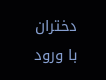دختران با ورود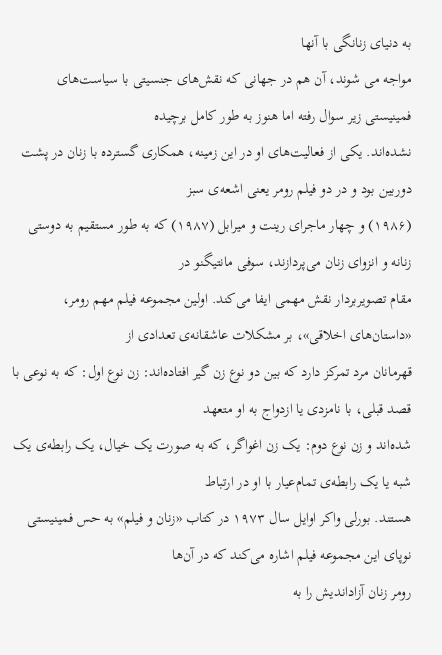به دنیای زنانگی با آنها
مواجه می شوند، آن هم در جهانی که نقش‌های جنسیتی با سیاست‌های فمینیستی زیر سوال رفته اما هنوز به طور کامل برچیده
نشده‌اند. یکی از فعالیت‌های او در این زمینه، همکاری گسترده با زنان در پشت دوربین بود و در دو فیلم رومر یعنی اشعه‌ی سبز
(۱۹۸۶) و چهار ماجرای رینت و میرابل (۱۹۸۷) که به طور مستقیم به دوستی زنانه و انزوای زنان می‌پردازند، سوفی مانتیگنو در
مقام تصویربردار نقش مهمی ایفا می‌کند. اولین مجموعه فیلم مهم رومر، «داستان‌های اخلاقی»، بر مشکلات عاشقانه‌ی تعدادی از
قهرمانان مرد تمرکز دارد که بین دو نوع زن گیر افتاده‌اند: زن نوع اول: که به نوعی با قصد قبلی، با نامزدی یا ازدواج به او متعهد
شده‌اند و زن نوع دوم: یک زن اغواگر، که به صورت یک خیال، یک رابطه‌ی یک شبه یا یک رابطه‌ی تمام‌عیار با او در ارتباط
هستند. بورلی واکر اوایل سال ۱۹۷۳ در کتاب «زنان و فیلم» به حس فمینیستی نوپای این مجموعه فیلم اشاره می‌کند که در آن‌ها
رومر زنان آزاداندیش را به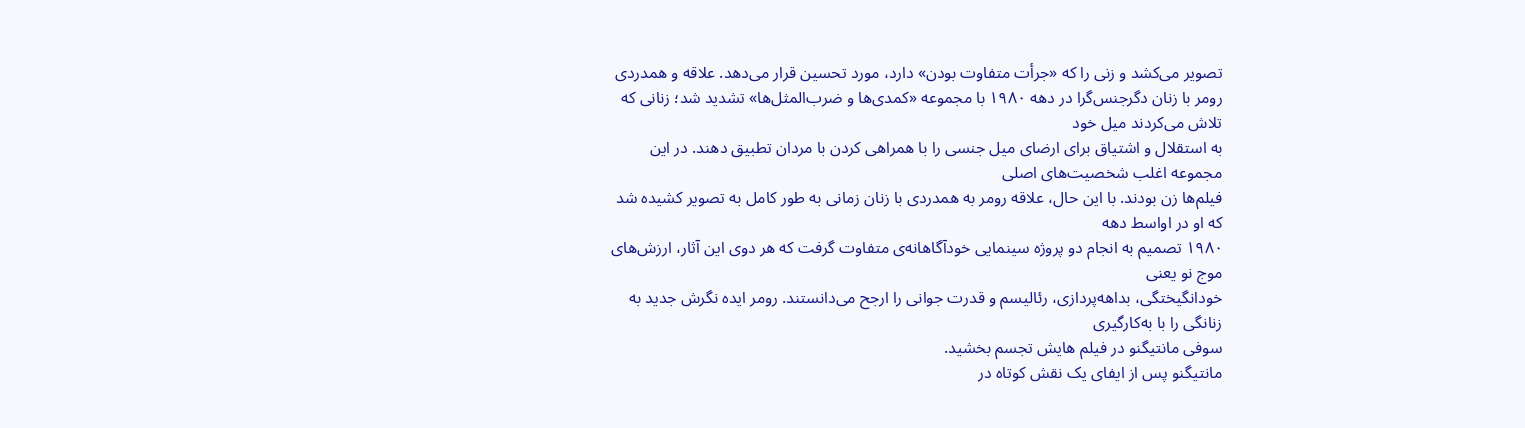تصویر می‌کشد و زنی را که «جرأت متفاوت بودن» دارد، مورد تحسین قرار می‌دهد. علاقه و همدردی
رومر با زنان دگرجنس‌گرا در دهه ۱۹۸۰ با مجموعه «کمدی‌ها و ضرب‌المثل‌ها» تشدید شد؛ زنانی که تلاش می‌کردند میل خود
به استقلال و اشتیاق برای ارضای میل جنسی را با همراهی کردن با مردان تطبیق دهند. در این مجموعه اغلب شخصیت‌های اصلی
فیلم‌ها زن بودند. با این حال، علاقه رومر به همدردی با زنان زمانی به طور کامل به تصویر کشیده شد که او در اواسط دهه
۱۹۸۰ تصمیم به انجام دو پروژه سینمایی خودآگاهانه‌ی متفاوت گرفت که هر دوی این آثار، ارزش‌های موج نو یعنی
خودانگیختگی، بداهه‌پردازی، رئالیسم و قدرت جوانی را ارجح می‌دانستند. رومر ایده نگرش جدید به زنانگی را با به‌کارگیری
سوفی مانتیگنو در فیلم هایش تجسم بخشید.
مانتیگنو پس از ایفای یک نقش کوتاه در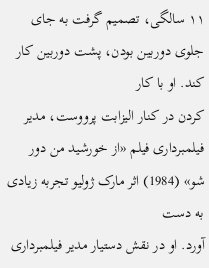۱۱ سالگی، تصمیم گرفت به جای جلوی دوربین بودن، پشت دوربین کار کند. او با کار
کردن در کنار الیزابت پرووست، مدیر فیلمبرداری فیلم «از خورشید من دور شو» (1984) اثر مارک ژولیو تجربه زیادی به دست
آورد. او در نقش دستیار مدیر فیلمبرداری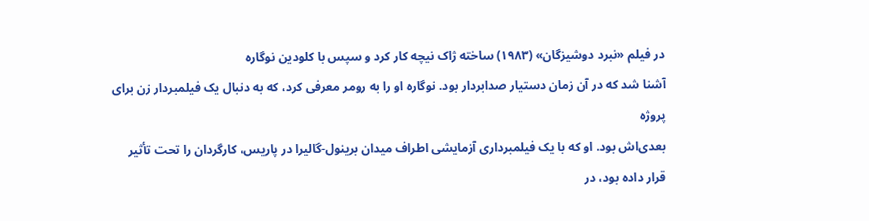در فیلم «نبرد دوشیزگان» (۱۹۸۳) ساخته ژاک نیچه کار کرد و سپس با کلودین نوگاره
آشنا شد که در آن زمان دستیار صدابردار بود. نوگاره او را به رومر معرفی کرد، که به دنبال یک فیلمبردار زن برای پروژه
بعدی‌اش بود. او که با یک فیلمبرداری آزمایشی اطراف میدان برینول-گالیرا در پاریس، کارگردان را تحت تأثیر قرار داده بود، در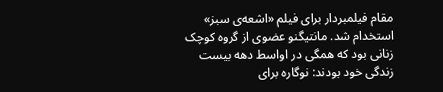مقام فیلمبردار برای فیلم «اشعه‌ی سبز» استخدام شد. مانتیگنو عضوی از گروه کوچک زنانی بود که همگی در اواسط دهه بیست
زندگی خود بودند: نوگاره برای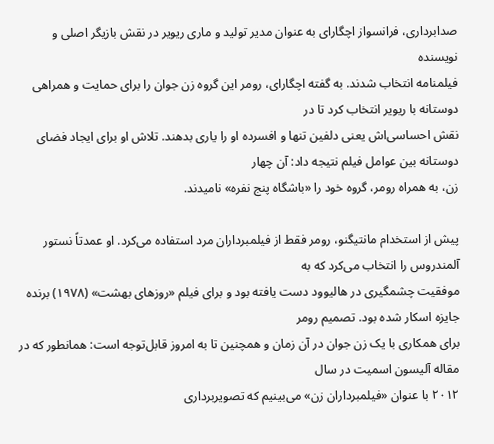صدابرداری، فرانسواز اچگارای به عنوان مدیر تولید و ماری ریویر در نقش بازیگر اصلی و نویسنده
فیلمنامه انتخاب شدند. به گفته اچگارای، رومر این گروه زن جوان را برای حمایت و همراهی دوستانه با ریویر انتخاب کرد تا در
نقش احساسی‌اش یعنی دلفین تنها و افسرده او را یاری بدهند. تلاش او برای ایجاد فضای دوستانه بین عوامل فیلم نتیجه داد: آن چهار
زن، به همراه رومر، گروه خود را «باشگاه پنج نفره» نامیدند.

پیش از استخدام مانتیگنو، رومر فقط از فیلمبرداران مرد استفاده می‌کرد. او عمدتاً نستور آلمندروس را انتخاب می‌کرد که به
موفقیت چشمگیری در هالیوود دست یافته بود و برای فیلم «روزهای بهشت» (۱۹۷۸) برنده جایزه اسکار شده بود. تصمیم رومر
برای همکاری با یک زن جوان در آن زمان و همچنین تا به امروز قابل‌توجه است: همانطور که در مقاله آلیسون اسمیت در سال
۲۰۱۲ با عنوان «فیلمبرداران زن» می‌بینیم که تصویربرداری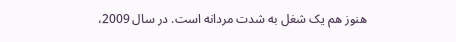هنوز هم یک شغل به شدت مردانه است. در سال 2009،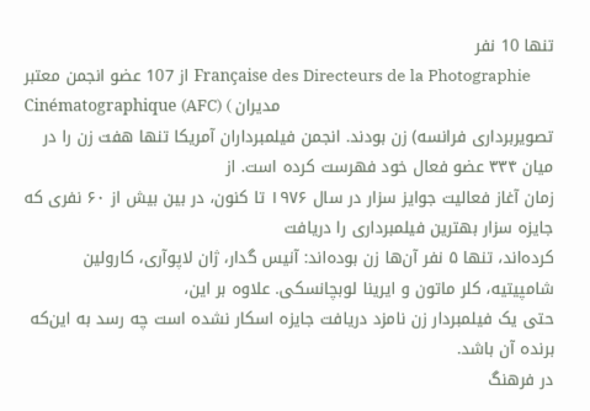تنها 10 نفر
از 107 عضو انجمن معتبر Française des Directeurs de la Photographie Cinématographique (AFC) ( مدیران
تصویربرداری فرانسه) زن بودند. انجمن فیلمبرداران آمریکا تنها هفت زن را در میان ۳۳۴ عضو فعال خود فهرست کرده است. از
زمان آغاز فعالیت جوایز سزار در سال ۱۹۷۶ تا کنون، در بین بیش از ۶۰ نفری که جایزه سزار بهترین فیلمبرداری را دریافت
کرده‌اند، تنها ۵ نفر آن‌ها زن بوده‌اند: آنیس گدار، ژان لاپوآری، کارولین شامپیتیه، کلر ماتون و ایرینا لوبچانسکی. علاوه بر این،
حتی یک فیلمبردار زن نامزد دریافت جایزه اسکار نشده است چه رسد به این‌که برنده آن باشد.
در فرهنگ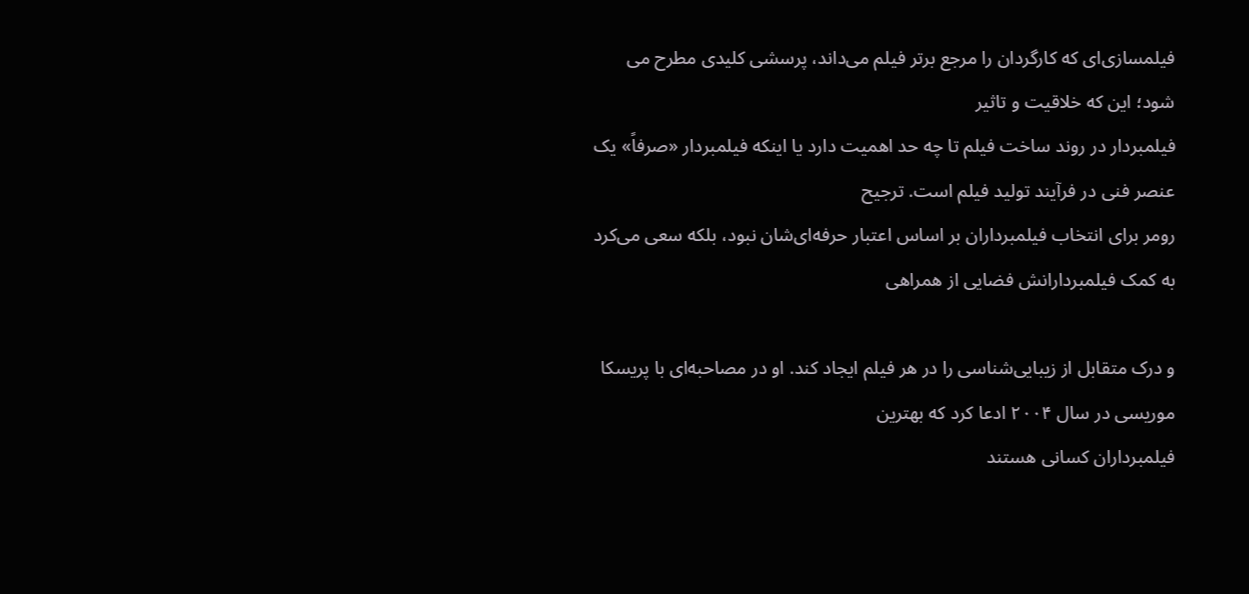فیلمسازی‌ای که کارگردان را مرجع برتر فیلم می‌داند، پرسشی کلیدی مطرح می شود؛ این که خلاقیت و تاثیر
فیلمبردار در روند ساخت فیلم تا چه حد اهمیت دارد یا اینکه فیلمبردار «صرفاً» یک عنصر فنی در فرآیند تولید فیلم است. ترجیح
رومر برای انتخاب فیلمبرداران بر اساس اعتبار حرفه‌ای‌شان نبود، بلکه سعی می‌کرد به کمک فیلمبردارانش فضایی از همراهی

و درک متقابل از زیبایی‌شناسی را در هر فیلم ایجاد کند. او در مصاحبه‌ای با پریسکا موریسی در سال ۲۰۰۴ ادعا کرد که بهترین
فیلمبرداران کسانی هستند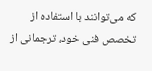که می‌توانند با استفاده از تخصص فنی خود، ترجمانی از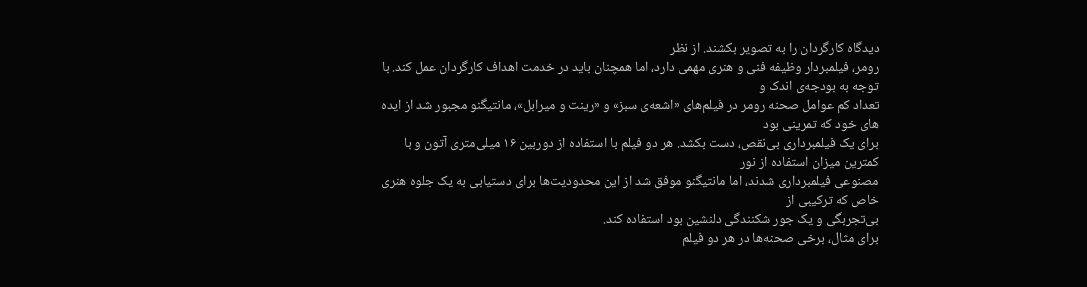دیدگاه کارگردان را به تصویر بکشند. از نظر
رومر، فیلمبردار وظیفه فنی و هنری مهمی دارد، اما همچنان باید در خدمت اهداف کارگردان عمل کند. با توجه به بودجه‌ی اندک و
تعداد کم عوامل صحنه رومر در فیلم‌های «اشعه‌ی سبز» و «رینت و میرابل»، مانتیگنو مجبور شد از ایده های خود که تمرینی بود
برای یک فیلمبرداری بی‌نقص، دست بکشد. هر دو فیلم با استفاده از دوربین ۱۶ میلی‌متری آتون و با کمترین میزان استفاده از نور
مصنوعی فیلمبرداری شدند، اما مانتیگنو موفق شد از این محدودیت‌ها برای دستیابی به یک جلوه هنری خاص که ترکیبی از
بی‌تجربگی و یک جور شکنندگی دلنشین بود استفاده کند.
برای مثال، برخی صحنه‌ها در هر دو فیلم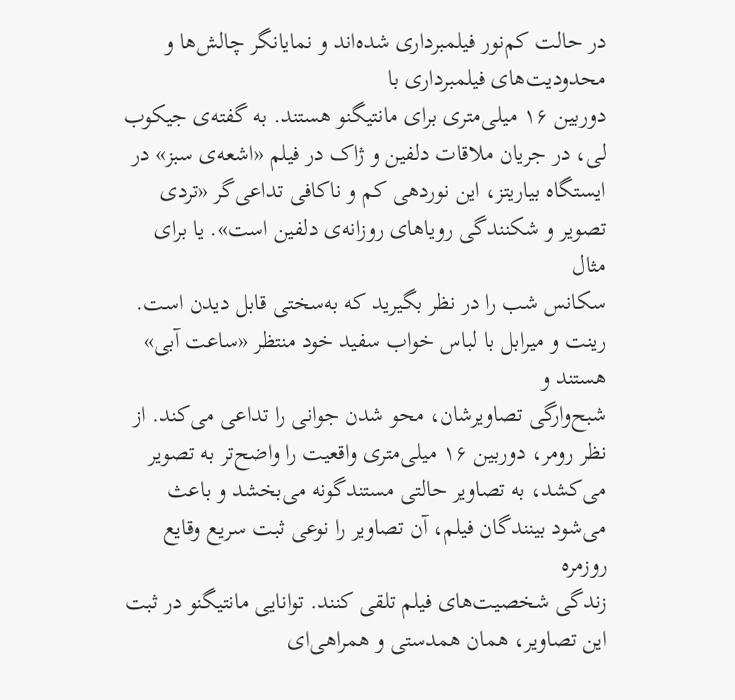در حالت کم‌نور فیلمبرداری شده‌اند و نمایانگر چالش‌ها و محدودیت‌های فیلمبرداری با
دوربین ۱۶ میلی‌متری برای مانتیگنو هستند. به گفته‌ی جیکوب لی، در جریان ملاقات دلفین و ژاک در فیلم «اشعه‌ی سبز» در
ایستگاه بیاریتز، این نوردهی کم و ناکافی تداعی‌گر «تردی تصویر و شکنندگی رویاهای روزانه‌ی دلفین است». یا برای مثال
سکانس شب را در نظر بگیرید که به‌سختی قابل دیدن است. رینت و میرابل با لباس خواب سفید خود منتظر «ساعت آبی» هستند و
شبح‌وارگی تصاویرشان، محو شدن جوانی را تداعی می‌کند. از نظر رومر، دوربین ۱۶ میلی‌متری واقعیت را واضح‌تر به تصویر
می‌کشد، به تصاویر حالتی مستندگونه می‌بخشد و باعث می‌شود بینندگان فیلم، آن تصاویر را نوعی ثبت سریع وقایع روزمره
زندگی شخصیت‌های فیلم تلقی کنند. توانایی مانتیگنو در ثبت این تصاویر، همان همدستی‌ و همراهی‌ای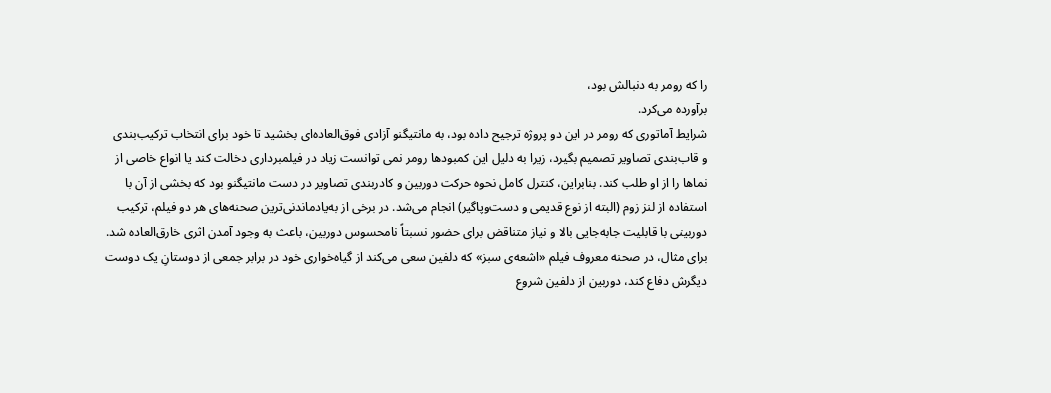را که رومر به دنبالش بود،
برآورده می‌کرد.
شرایط آماتوری که رومر در این دو پروژه ترجیح داده بود، به مانتیگنو آزادی فوق‌العاده‌ای بخشید تا خود برای انتخاب ترکیب‌بندی
و قاب‌بندی تصاویر تصمیم‌ بگیرد، زیرا به دلیل این کمبودها رومر نمی توانست زیاد در فیلمبرداری دخالت کند یا انواع خاصی از
نماها را از او طلب کند. بنابراین، کنترل کامل نحوه حرکت دوربین و کادربندی تصاویر در دست مانتیگنو بود که بخشی از آن با
استفاده از لنز زوم (البته از نوع قدیمی و دست‌وپاگیر) انجام می‌شد. در برخی از به‌یادماندنی‌ترین صحنه‌های هر دو فیلم، ترکیب
دوربینی با قابلیت جابه‌جایی بالا و نیاز متناقض برای حضور نسبتاً نامحسوس دوربین، باعث به وجود آمدن اثری خارق‌العاده‌ شد.
برای مثال، در صحنه معروف فیلم «اشعه‌ی سبز» که دلفین سعی می‌کند از گیاه‌خواری خود در برابر جمعی از دوستانِ یک دوست
دیگرش دفاع کند، دوربین از دلفین شروع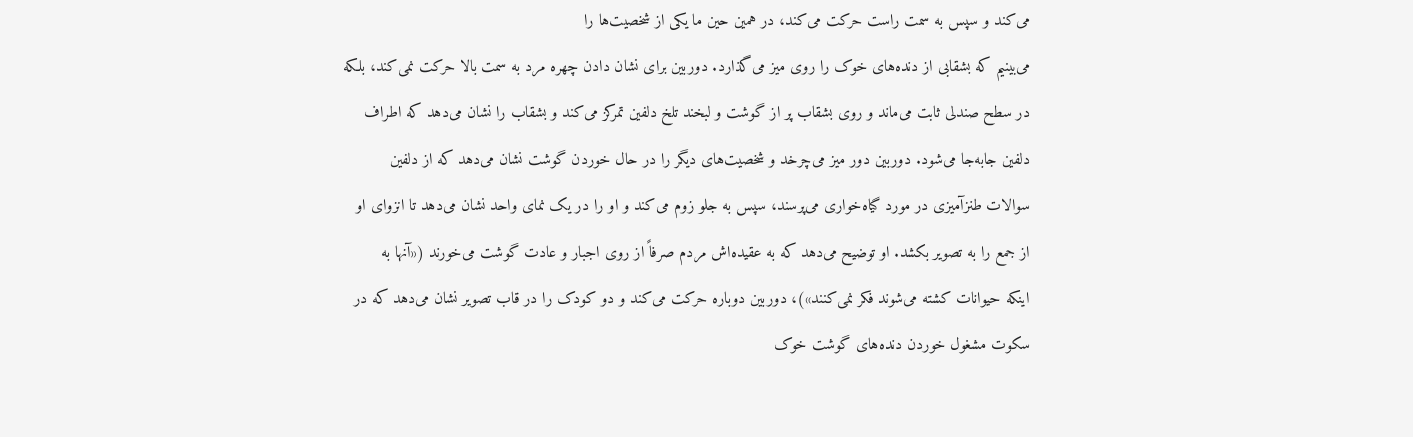می‌کند و سپس به سمت راست حرکت می‌کند، در همین حین ما یکی از شخصیت‌ها را
می‌بینیم که بشقابی از دنده‌های خوک را روی میز می‌گذارد. دوربین برای نشان دادن چهره مرد به سمت بالا حرکت نمی‌کند، بلکه
در سطح صندلی ثابت می‌ماند و روی بشقاب پر از گوشت و لبخند تلخ دلفین تمرکز می‌کند و بشقاب را نشان می‌دهد که اطراف
دلفین جابه‌جا می‌شود. دوربین دور میز می‌چرخد و شخصیت‌های دیگر را در حال خوردن گوشت نشان می‌دهد که از دلفین
سوالات طنزآمیزی در مورد گیاه‌خواری می‌پرسند، سپس به جلو زوم می‌کند و او را در یک نمای واحد نشان می‌دهد تا انزوای او
از جمع را به تصویر بکشد. او توضیح می‌دهد که به عقیده‌اش مردم صرفاً از روی اجبار و عادت گوشت می‌خورند («آنها به
اینکه حیوانات کشته می‌شوند فکر نمی‌کنند»)، دوربین دوباره حرکت می‌کند و دو کودک را در قاب تصویر نشان می‌دهد که در
سکوت مشغول خوردن دنده‌های گوشت خوک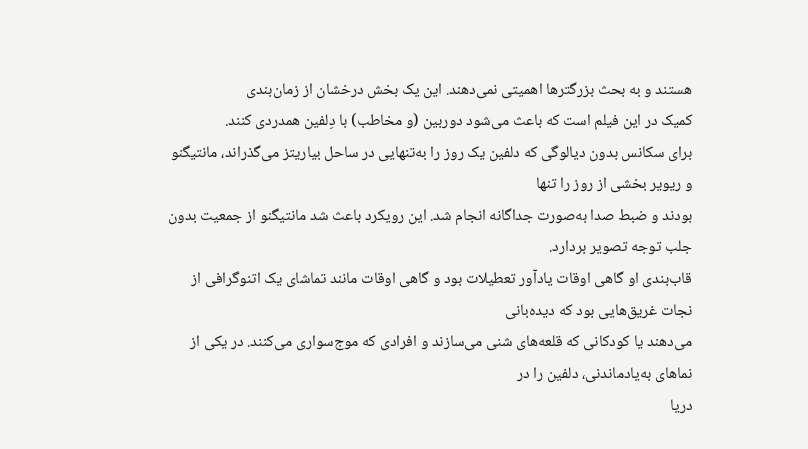هستند و به بحث بزرگترها اهمیتی نمی‌دهند. این یک بخش درخشان از زمان‌بندی
کمیک در این فیلم است که باعث می‌شود دوربین (و مخاطب) با دِلفین همدردی کنند.
برای سکانس بدون دیالوگی که دلفین یک روز را به‌تنهایی در ساحل بیاریتز می‌گذراند، مانتیگنو و ریویر بخشی از روز را تنها
بودند و ضبط صدا به‌صورت جداگانه انجام شد. این رویکرد باعث شد مانتیگنو از جمعیت بدون جلب توجه تصویر بردارد.
قاب‌بندی او گاهی اوقات یادآور تعطیلات بود و گاهی اوقات مانند تماشای یک اتنوگرافی از نجات غریق‌هایی بود که دیده‌بانی
می‌دهند یا کودکانی که قلعه‌های شنی می‌سازند و افرادی که موج‌سواری می‌کنند. در یکی از نماهای به‌یادماندنی، دلفین را در
دریا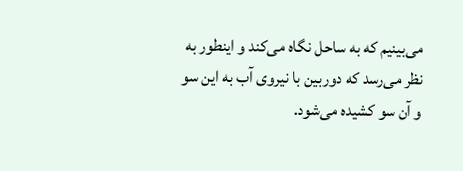می‌بینیم که به ساحل نگاه می‌کند و اینطور به نظر می‌رسد که دوربین با نیروی آب به این سو و آن سو کشیده می‌شود.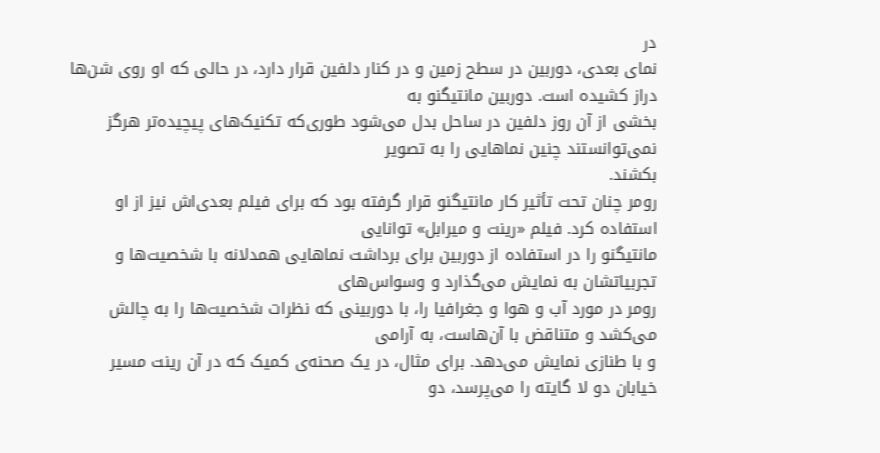در
نمای بعدی، دوربین در سطح زمین و در کنار دلفین قرار دارد، در حالی که او روی شن‌ها دراز کشیده است. دوربین مانتیگنو به
بخشی از آن روز دلفین در ساحل بدل می‌شود طوری‌که تکنیک‌های پیچیده‌تر هرگز نمی‌توانستند چنین نماهایی را به تصویر
بکشند.
رومر چنان تحت تأثیر کار مانتیگنو قرار گرفته بود که برای فیلم بعدی‌اش نیز از او استفاده کرد. فیلم «رینت و میرابل» توانایی
مانتیگنو را در استفاده از دوربین برای برداشت نماهایی همدلانه با شخصیت‌ها و تجربیاتشان به نمایش می‌گذارد و وسواس‌های
رومر در مورد آب و هوا و جغرافیا را، با دوربینی که نظرات شخصیت‌ها را به چالش می‌کشد و متناقض با آن‌هاست، به آرامی
و با طنازی نمایش می‌دهد. برای مثال، در یک صحنه‌ی کمیک که در آن رینت مسیر خیابان دو لا گایته را می‌پرسد، دو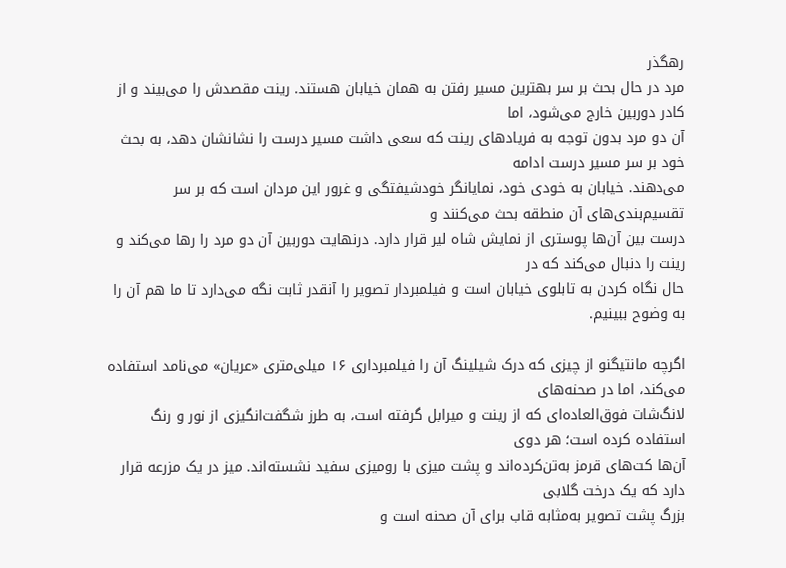رهگذر
مرد در حال بحث بر سر بهترین مسیر رفتن به همان خیابان هستند. رینت مقصدش را می‌بیند و از کادر دوربین خارج می‌شود، اما
آن دو مرد بدون توجه به فریادهای رینت که سعی داشت مسیر درست را نشانشان دهد، به بحث خود بر سر مسیر درست ادامه
می‌دهند. خیابان به خودی خود، نمایانگر خودشیفتگی و غرور این مردان است که بر سر تقسیم‌بندی‌های آن منطقه بحث می‌کنند و
درست بین آن‌ها پوستری از نمایش شاه لیر قرار دارد. درنهایت دوربین آن دو مرد را رها می‌کند و رینت را دنبال می‌کند که در
حال نگاه کردن به تابلوی خیابان است و فیلمبردار تصویر را آنقدر ثابت نگه می‌دارد تا ما هم آن را به وضوح ببینیم.

اگرچه مانتیگنو از چیزی که درک شیلینگ آن را فیلمبرداری ۱۶ میلی‌متری «عریان» می‌نامد استفاده می‌کند، اما در صحنه‌های
لانگ‌شات فوق‌العاده‌ای که از رینت و میرابل گرفته است، به طرز شگفت‌انگیزی از نور و رنگ استفاده کرده است؛ هر دوی
آن‌ها کت‌های قرمز به‌تن‌کرده‌اند و پشت میزی با رومیزی سفید نشسته‌اند. میز در یک مزرعه قرار دارد که یک درخت گلابی
بزرگ پشت تصویر به‌مثابه قاب برای آن صحنه است و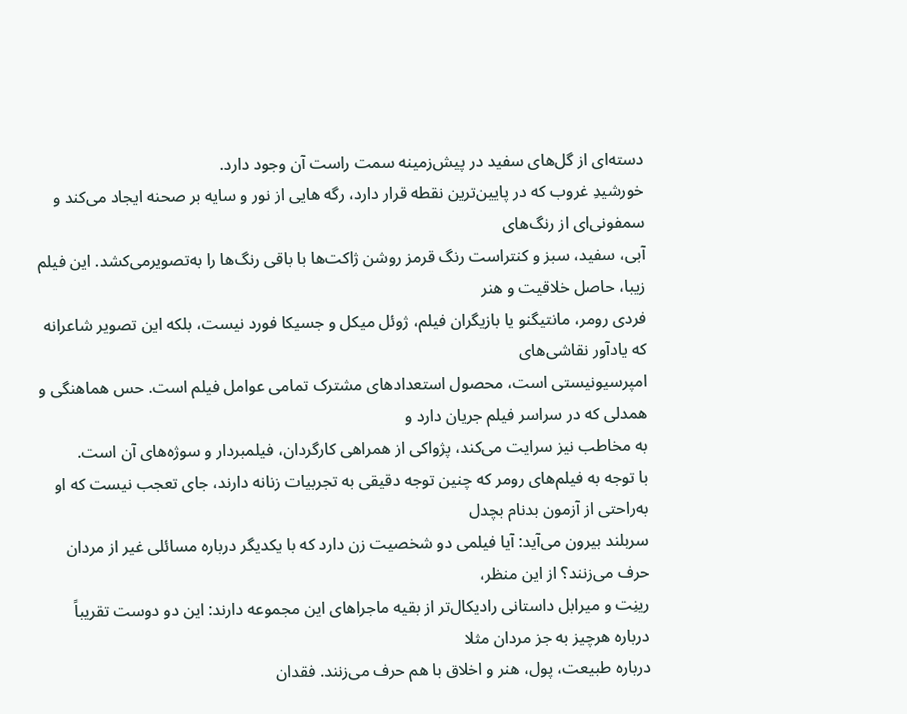دسته‌ای از گل‌های سفید در پیش‌زمینه سمت راست آن وجود دارد.
خورشیدِ غروب که در پایین‌ترین نقطه‌ قرار دارد، رگه هایی از نور و سایه بر صحنه ایجاد می‌کند و سمفونی‌ای از رنگ‌های
آبی، سفید، سبز و کنتراست رنگ‌ قرمز روشن ژاکت‌ها با باقی رنگ‌ها را به‌تصویرمی‌کشد. این فیلم زیبا، حاصل خلاقیت و هنر
فردی رومر، مانتیگنو یا بازیگران فیلم، ژوئل میکل و جسیکا فورد نیست، بلکه این تصویر شاعرانه که یادآور نقاشی‌های
امپرسیونیستی است، محصول استعدادهای مشترک تمامی عوامل فیلم است. حس هماهنگی و همدلی که در سراسر فیلم جریان دارد و
به مخاطب نیز سرایت می‌کند، پژواکی از همراهی کارگردان، فیلمبردار و سوژه‌های آن است.
با توجه به فیلم‌های رومر که چنین توجه دقیقی به تجربیات زنانه دارند، جای تعجب نیست که او به‌راحتی از آزمون بدنام بچدل
سربلند بیرون می‌آید: آیا فیلمی دو شخصیت زن دارد که با یکدیگر درباره مسائلی غیر از مردان حرف می‌زنند؟ از این منظر،
رینِت و میرابل داستانی رادیکال‌تر از بقیه ماجراهای این مجموعه دارند: این دو دوست تقریباً درباره هرچیز به جز مردان مثلا
درباره طبیعت، پول، هنر و اخلاق با هم حرف می‌زنند. فقدان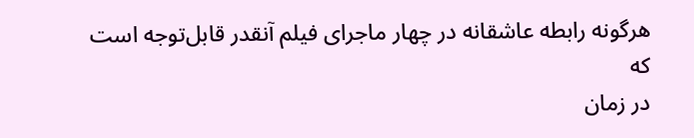هرگونه رابطه عاشقانه در چهار ماجرای فیلم آنقدر قابل‌توجه است که
در زمان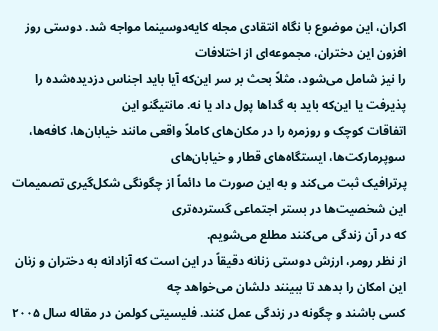اکران، این موضوع با نگاه انتقادی مجله کایه‌دوسینما مواجه شد. دوستی روز افزون این دختران، مجموعه‌ای از اختلافات
را نیز شامل می‌شود، مثلاً بحث بر سر این‌که آیا باید اجناس دزدیده‌شده را پذیرفت یا این‌که باید به گداها پول داد یا نه. مانتیگنو این
اتفاقات کوچک و روزمره را در مکان‌های کاملاً واقعی مانند خیابان‌ها، کافه‌ها، سوپرمارکت‌ها، ایستگاه‌های قطار و خیابان‌های
پرترافیک ثبت می‌کند و به این صورت ما دائماً از چگونگی شکل‌گیری تصمیمات این شخصیت‌ها در بستر اجتماعی گسترده‌تری
که در آن زندگی می‌کنند مطلع می‌شویم.
از نظر رومر، ارزش دوستی زنانه دقیقاً در این است که آزادانه به دختران و زنان این امکان را بدهد تا ببینند دلشان می‌خواهد چه
کسی باشند و چگونه در زندگی عمل کنند. فلیسیتی کولمن در مقاله سال ۲۰۰۵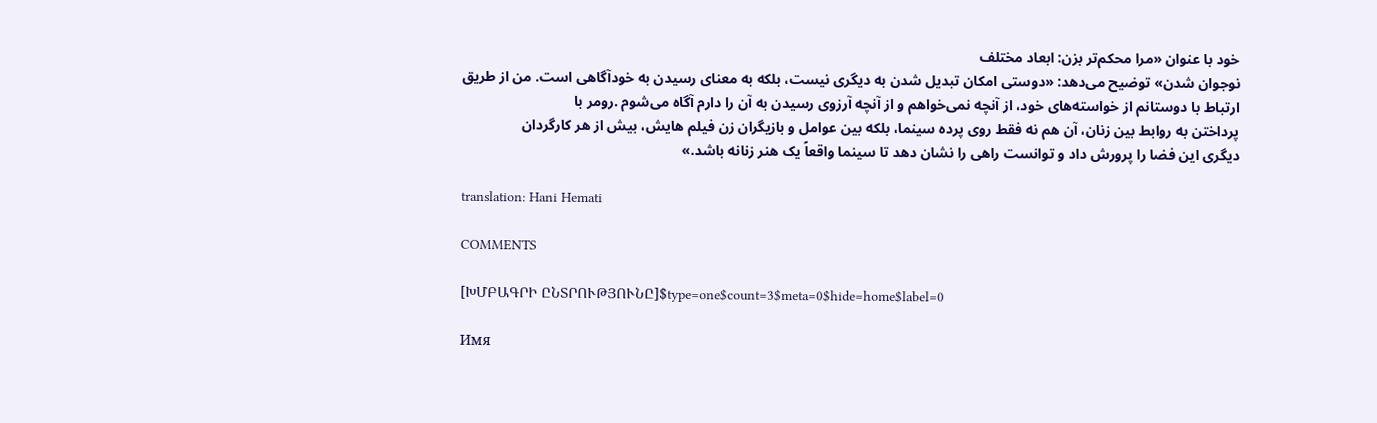خود با عنوان «مرا محکم‌تر بزن: ابعاد مختلف
نوجوان شدن» توضیح می‌دهد: «دوستی امکان تبدیل شدن به دیگری نیست، بلکه به معنای رسیدن به خودآگاهی است. من از طریق
ارتباط با دوستانم از خواسته‌های خود، از آنچه نمی‌خواهم و از آنچه آرزوی رسیدن به آن را دارم آگاه می‌شوم .رومر با
پرداختن به روابط بین زنان، آن هم نه فقط روی پرده سینما، بلکه بین عوامل و بازیگران زن فیلم هایش، بیش از هر کارگردان
دیگری این فضا را پرورش داد و توانست راهی را نشان دهد تا سینما واقعاً یک هنر زنانه باشد.»

translation: Hani Hemati

COMMENTS

[ԽՄԲԱԳՐԻ ԸՆՏՐՈՒԹՅՈՒՆԸ]$type=one$count=3$meta=0$hide=home$label=0

Имя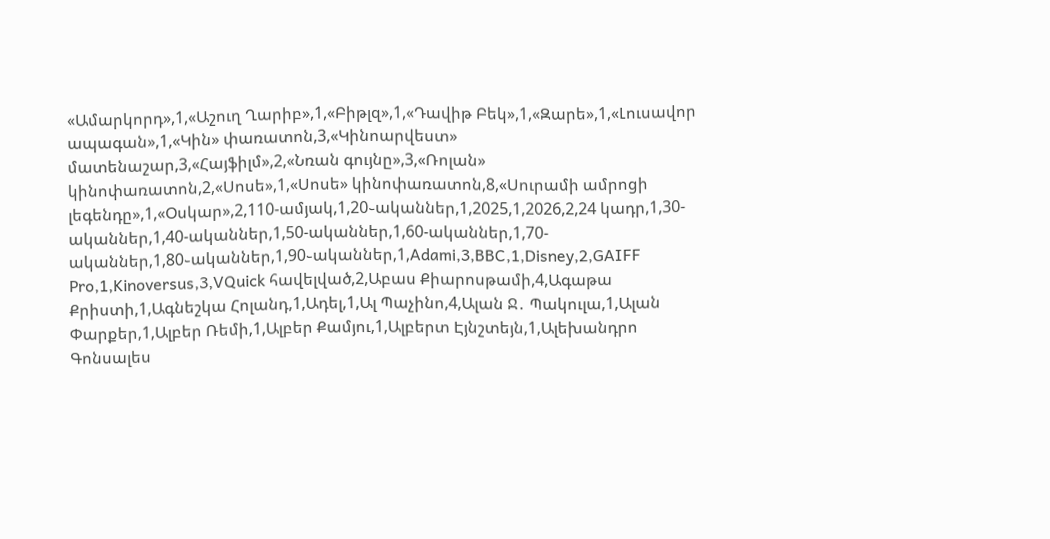«Ամարկորդ»,1,«Աշուղ Ղարիբ»,1,«Բիթլզ»,1,«Դավիթ Բեկ»,1,«Զարե»,1,«Լուսավոր ապագան»,1,«Կին» փառատոն,3,«Կինոարվեստ» մատենաշար,3,«Հայֆիլմ»,2,«Նռան գույնը»,3,«Ռոլան» կինոփառատոն,2,«Սոսե»,1,«Սոսե» կինոփառատոն,8,«Սուրամի ամրոցի լեգենդը»,1,«Օսկար»,2,110-ամյակ,1,20֊ականներ,1,2025,1,2026,2,24 կադր,1,30-ականներ,1,40-ականներ,1,50-ականներ,1,60-ականներ,1,70-ականներ,1,80֊ականներ,1,90֊ականներ,1,Adami,3,BBC,1,Disney,2,GAIFF Pro,1,Kinoversus,3,VQuick հավելված,2,Աբաս Քիարոսթամի,4,Ագաթա Քրիստի,1,Ագնեշկա Հոլանդ,1,Ադել,1,Ալ Պաչինո,4,Ալան Ջ․ Պակուլա,1,Ալան Փարքեր,1,Ալբեր Ռեմի,1,Ալբեր Քամյու,1,Ալբերտ Էյնշտեյն,1,Ալեխանդրո Գոնսալես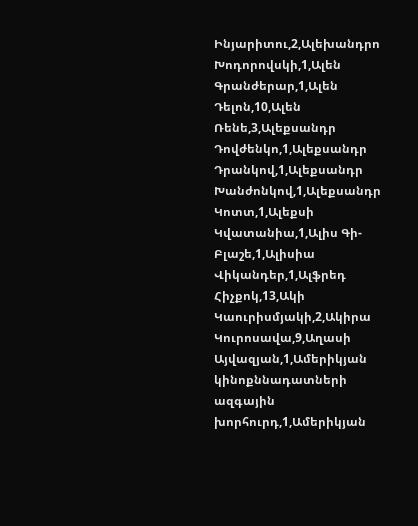Ինյարիտու,2,Ալեխանդրո Խոդորովսկի,1,Ալեն Գրանժերար,1,Ալեն Դելոն,10,Ալեն Ռենե,3,Ալեքսանդր Դովժենկո,1,Ալեքսանդր Դրանկով,1,Ալեքսանդր Խանժոնկով,1,Ալեքսանդր Կոտտ,1,Ալեքսի Կվատանիա,1,Ալիս Գի-Բլաշե,1,Ալիսիա Վիկանդեր,1,Ալֆրեդ Հիչքոկ,13,Ակի Կաուրիսմյակի,2,Ակիրա Կուրոսավա,9,Աղասի Այվազյան,1,Ամերիկյան կինոքննադատների ազգային խորհուրդ,1,Ամերիկյան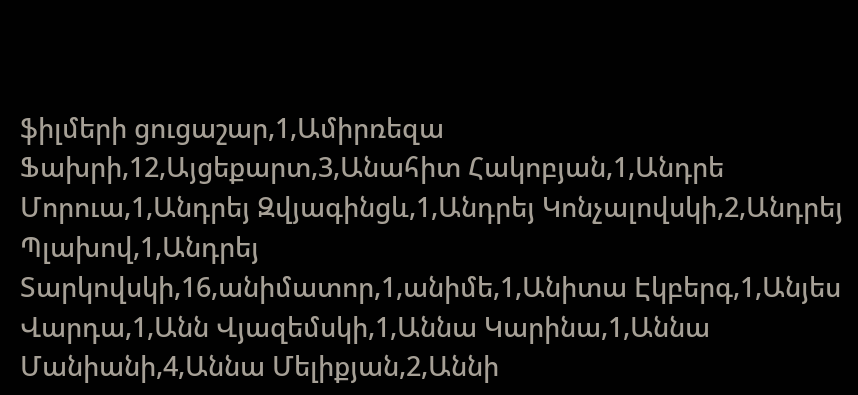ֆիլմերի ցուցաշար,1,Ամիրռեզա Ֆախրի,12,Այցեքարտ,3,Անահիտ Հակոբյան,1,Անդրե Մորուա,1,Անդրեյ Զվյագինցև,1,Անդրեյ Կոնչալովսկի,2,Անդրեյ Պլախով,1,Անդրեյ Տարկովսկի,16,անիմատոր,1,անիմե,1,Անիտա Էկբերգ,1,Անյես Վարդա,1,Անն Վյազեմսկի,1,Աննա Կարինա,1,Աննա Մանիանի,4,Աննա Մելիքյան,2,Աննի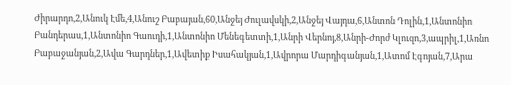Ժիրարդո,2,Անուկ Էմե,4,Անուշ Բաբայան,60,Անջեյ Ժուլավսկի,2,Անջեյ Վայդա,6,Անտոն Դոլին,1,Անտոնիո Բանդերաս,1,Անտոնիո Գաուդի,1,Անտոնիո Մենեգետտի,1,Անրի Վերնոյ,8,Անրի-Ժորժ Կլուզո,3,ապրիլ,1,Առնո Բաբաջանյան,2,Ավա Գարդներ,1,Ավետիք Իսահակյան,1,Ավրորա Մարդիգանյան,1,Ատոմ Էգոյան,7,Արա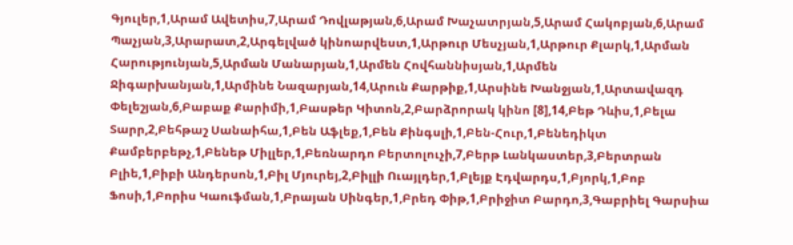Գյուլեր,1,Արամ Ավետիս,7,Արամ Դովլաթյան,6,Արամ Խաչատրյան,5,Արամ Հակոբյան,6,Արամ Պաչյան,3,Արարատ,2,Արգելված կինոարվեստ,1,Արթուր Մեսչյան,1,Արթուր Քլարկ,1,Արման Հարությունյան,5,Արման Մանարյան,1,Արմեն Հովհաննիսյան,1,Արմեն Ջիգարխանյան,1,Արմինե Նազարյան,14,Արուն Քարթիք,1,Արսինե Խանջյան,1,Արտավազդ Փելեշյան,6,Բաբաք Քարիմի,1,Բասթեր Կիտոն,2,Բարձրորակ կինո [8],14,Բեթ Դևիս,1,Բելա Տարր,2,Բեհթաշ Սանաիհա,1,Բեն Աֆլեք,1,Բեն Քինգսլի,1,Բեն-Հուր,1,Բենեդիկտ Քամբերբեթչ,1,Բենեթ Միլլեր,1,Բեռնարդո Բերտոլուչի,7,Բերթ Լանկաստեր,3,Բերտրան Բլիե,1,Բիբի Անդերսոն,1,Բիլ Մյուրեյ,2,Բիլլի Ուայլդեր,1,Բլեյք Էդվարդս,1,Բյորկ,1,Բոբ Ֆոսի,1,Բորիս Կաուֆման,1,Բրայան Սինգեր,1,Բրեդ Փիթ,1,Բրիջիտ Բարդո,3,Գաբրիել Գարսիա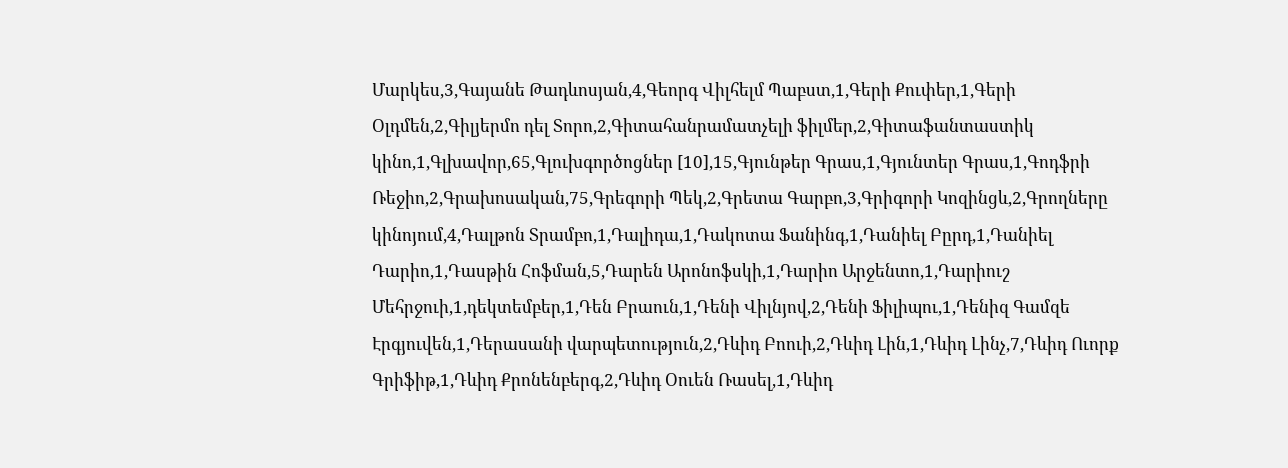Մարկես,3,Գայանե Թադևոսյան,4,Գեորգ Վիլհելմ Պաբստ,1,Գերի Քուփեր,1,Գերի Օլդմեն,2,Գիլյերմո դել Տորո,2,Գիտահանրամատչելի ֆիլմեր,2,Գիտաֆանտաստիկ կինո,1,Գլխավոր,65,Գլուխգործոցներ [10],15,Գյունթեր Գրաս,1,Գյունտեր Գրաս,1,Գոդֆրի Ռեջիո,2,Գրախոսական,75,Գրեգորի Պեկ,2,Գրետա Գարբո,3,Գրիգորի Կոզինցև,2,Գրողները կինոյում,4,Դալթոն Տրամբո,1,Դալիդա,1,Դակոտա Ֆանինգ,1,Դանիել Բըրդ,1,Դանիել Դարիո,1,Դասթին Հոֆման,5,Դարեն Արոնոֆսկի,1,Դարիո Արջենտո,1,Դարիուշ Մեհրջուի,1,դեկտեմբեր,1,Դեն Բրաուն,1,Դենի Վիլնյով,2,Դենի Ֆիլիպու,1,Դենիզ Գամզե Էրգյուվեն,1,Դերասանի վարպետություն,2,Դևիդ Բոուի,2,Դևիդ Լին,1,Դևիդ Լինչ,7,Դևիդ Ուորք Գրիֆիթ,1,Դևիդ Քրոնենբերգ,2,Դևիդ Օուեն Ռասել,1,Դևիդ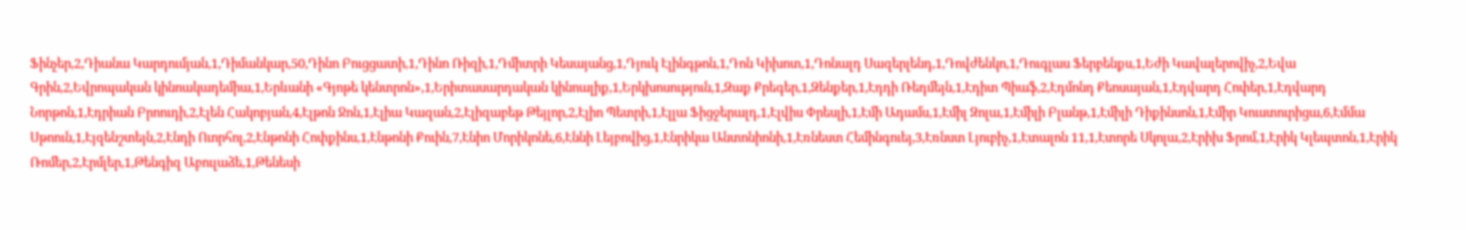Ֆինչեր,2,Դիանա Կարդումյան,1,Դիմանկար,50,Դինո Բուցցատի,1,Դինո Ռիզի,1,Դմիտրի Կեսայանց,1,Դյուկ Էլինգթոն,1,Դոն Կիխոտ,1,Դոնալդ Սազերլենդ,1,Դովժենկո,1,Դուգլաս Ֆերբենքս,1,Եժի Կավալերովիչ,2,Եվա Գրին,2,Եվրոպական կինոակադեմիա,1,Երևանի «Գյոթե կենտրոն»,1,Երիտասարդական կինոալիք,1,Երկխոսություն,1,Զաք Քրեգեր,1,Զենքեր,1,Էդդի Ռեդմեյն,1,Էդիտ Պիաֆ,2,Էդմոնդ Քեոսայան,1,Էդվարդ Հոփեր,1,Էդվարդ Նորթոն,1,Էդրիան Բրոուդի,2,Էլեն Հակոբյան,4,Էլթոն Ջոն,1,Էլիա Կազան,2,Էլիզաբեթ Թեյլոր,2,Էլիո Պետրի,1,Էլլա Ֆիցջերալդ,1,Էլվիս Փրեսլի,1,Էմի Ադամս,1,Էմիլ Զոլա,1,Էմիլի Բլանթ,1,Էմիլի Դիքինսոն,1,Էմիր Կուստուրիցա,6,Էմմա Սթոուն,1,Էյզենշտեյն,2,Էնդի Ուորհոլ,2,Էնթոնի Հոփքինս,1,Էնթոնի Քուին,7,Էնիո Մորիկոնե,6,Էննի Լեյբովից,1,Էնրիկա Անտոնիոնի,1,Էռնեստ Հեմինգուեյ,3,Էռնստ Լյուբիչ,1,Էտալոն 11,1,Էտորե Սկոլա,2,Էրիխ Ֆրոմ,1,Էրիկ Կլեպտոն,1,Էրիկ Ռոմեր,2,Էրմլեր,1,Թենգիզ Աբուլաձե,1,Թենեսի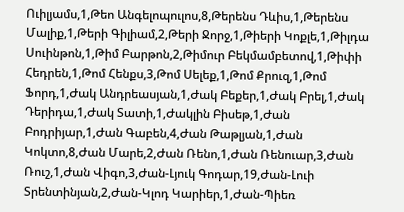Ուիլյամս,1,Թեո Անգելոպուլոս,8,Թերենս Դևիս,1,Թերենս Մալիք,1,Թերի Գիլիամ,2,Թերի Ջորջ,1,Թիերի Կոքլե,1,Թիլդա Սուինթոն,1,Թիմ Բարթոն,2,Թիմուր Բեկմամբետով,1,Թիփի Հեդրեն,1,Թոմ Հենքս,3,Թոմ Սելեք,1,Թոմ Քրուզ,1,Թոմ Ֆորդ,1,Ժակ Անդրեասյան,1,Ժակ Բեքեր,1,Ժակ Բրել,1,Ժակ Դերիդա,1,Ժակ Տատի,1,Ժակլին Բիսեթ,1,Ժան Բոդրիյար,1,Ժան Գաբեն,4,Ժան Թաթլյան,1,Ժան Կոկտո,8,Ժան Մարե,2,Ժան Ռենո,1,Ժան Ռենուար,3,Ժան Ռուշ,1,Ժան Վիգո,3,Ժան-Լյուկ Գոդար,19,Ժան-Լուի Տրենտինյան,2,Ժան-Կլոդ Կարիեր,1,Ժան-Պիեռ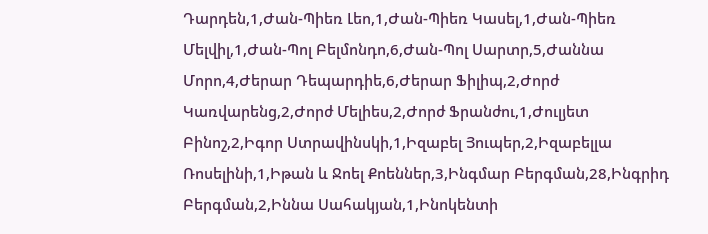Դարդեն,1,Ժան-Պիեռ Լեո,1,Ժան-Պիեռ Կասել,1,Ժան-Պիեռ Մելվիլ,1,Ժան-Պոլ Բելմոնդո,6,Ժան-Պոլ Սարտր,5,Ժաննա Մորո,4,Ժերար Դեպարդիե,6,Ժերար Ֆիլիպ,2,Ժորժ Կառվարենց,2,Ժորժ Մելիես,2,Ժորժ Ֆրանժու,1,Ժուլյետ Բինոշ,2,Իգոր Ստրավինսկի,1,Իզաբել Յուպեր,2,Իզաբելլա Ռոսելինի,1,Իթան և Ջոել Քոեններ,3,Ինգմար Բերգման,28,Ինգրիդ Բերգման,2,Իննա Սահակյան,1,Ինոկենտի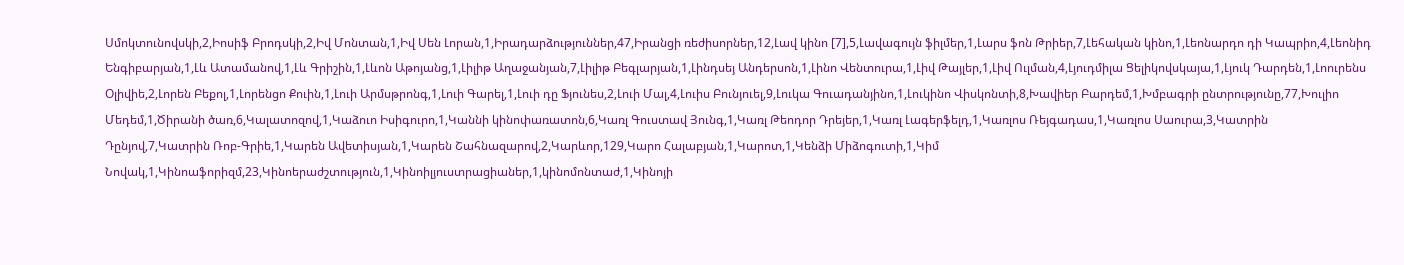Սմոկտունովսկի,2,Իոսիֆ Բրոդսկի,2,Իվ Մոնտան,1,Իվ Սեն Լորան,1,Իրադարձություններ,47,Իրանցի ռեժիսորներ,12,Լավ կինո [7],5,Լավագույն ֆիլմեր,1,Լարս ֆոն Թրիեր,7,Լեհական կինո,1,Լեոնարդո դի Կապրիո,4,Լեոնիդ Ենգիբարյան,1,Լև Ատամանով,1,Լև Գրիշին,1,Լևոն Աթոյանց,1,Լիլիթ Աղաջանյան,7,Լիլիթ Բեգլարյան,1,Լինդսեյ Անդերսոն,1,Լինո Վենտուրա,1,Լիվ Թայլեր,1,Լիվ Ուլման,4,Լյուդմիլա Ցելիկովսկայա,1,Լյուկ Դարդեն,1,Լոուրենս Օլիվիե,2,Լորեն Բեքոլ,1,Լորենցո Քուին,1,Լուի Արմսթրոնգ,1,Լուի Գարել,1,Լուի դը Ֆյունես,2,Լուի Մալ,4,Լուիս Բունյուել,9,Լուկա Գուադանյինո,1,Լուկինո Վիսկոնտի,8,Խավիեր Բարդեմ,1,Խմբագրի ընտրությունը,77,Խուլիո Մեդեմ,1,Ծիրանի ծառ,6,Կալատոզով,1,Կաձուո Իսիգուրո,1,Կաննի կինոփառատոն,6,Կառլ Գուստավ Յունգ,1,Կառլ Թեոդոր Դրեյեր,1,Կառլ Լագերֆելդ,1,Կառլոս Ռեյգադաս,1,Կառլոս Սաուրա,3,Կատրին Դընյով,7,Կատրին Ռոբ-Գրիե,1,Կարեն Ավետիսյան,1,Կարեն Շահնազարով,2,Կարևոր,129,Կարո Հալաբյան,1,Կարոտ,1,Կենձի Միձոգուտի,1,Կիմ Նովակ,1,Կինոաֆորիզմ,23,Կինոերաժշտություն,1,Կինոիլյուստրացիաներ,1,կինոմոնտաժ,1,Կինոյի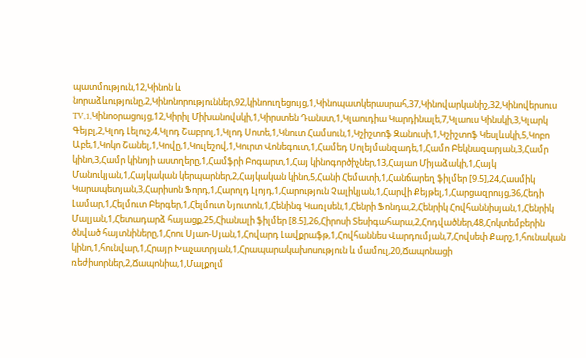պատմություն,12,Կինոն և նորաձևությունը,2,Կինոնորություններ,92,կինոուղեցույց,1,Կինոպատկերասրահ,37,Կինովարկանիշ,32,Կինովերսուս TV,1,Կինոօրացույց,12,Կիրիլ Միխանովսկի,1,Կիրստեն Դանստ,1,Կլաուդիա Կարդինալե,7,Կլաուս Կինսկի,3,Կլարկ Գեյբլ,2,Կլոդ Լելուշ,4,Կլոդ Շաբրոլ,1,Կլոդ Սոտե,1,Կնուտ Համսուն,1,Կշիշտոֆ Զանուսի,1,Կշիշտոֆ Կեսլևսկի,5,Կոբո Աբե,1,Կոկո Շանել,1,Կովը,1,Կուլեշով,1,Կուրտ Վոնեգուտ,1,Համեդ Սոլեյմանզադե,1,Համո Բեկնազարյան,3,Համր կինո,3,Համր կինոյի աստղերը,1,Համֆրի Բոգարտ,1,Հայ կինոգործիչներ,13,Հայաո Միյաձակի,1,Հայկ Մանուկյան,1,Հայկական կերպարներ,2,Հայկական կինո,5,Հանի Հեմատի,1,Հանճարեղ ֆիլմեր [9.5],24,Հասմիկ Կարապետյան,3,Հարիսոն Ֆորդ,1,Հարոլդ Լլոյդ,1,Հարություն Չալիկյան,1,Հարվի Քեյթել,1,Հարցազրույց,36,Հեդի Լամար,1,Հելմուտ Բերգեր,1,Հելմուտ Նյուտոն,1,Հենինգ Կառլսեն,1,Հենրի Ֆոնդա,2,Հենրիկ Հովհաննիսյան,1,Հենրիկ Մալյան,1,Հետադարձ հայացք,25,Հիանալի ֆիլմեր [8.5],26,Հիրոսի Տեսիգահարա,2,Հոդվածներ,48,Հոկտեմբերին ծնված հայտնիները,1,Հոու Սյաո-Սյան,1,Հովարդ Լավքրաֆթ,1,Հովհաննես Վարդումյան,7,Հովսեփ Քարշ,1,հունական կինո,1,հունվար,1,Հրայր Խաչատրյան,1,Հրապարակախոսություն և մամուլ,20,Ճապոնացի ռեժիսորներ,2,Ճապոնիա,1,Մալքոլմ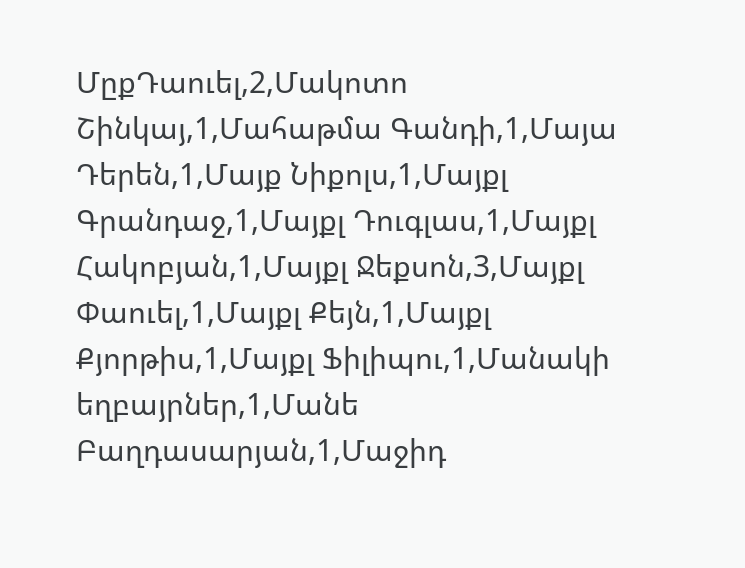ՄըքԴաուել,2,Մակոտո Շինկայ,1,Մահաթմա Գանդի,1,Մայա Դերեն,1,Մայք Նիքոլս,1,Մայքլ Գրանդաջ,1,Մայքլ Դուգլաս,1,Մայքլ Հակոբյան,1,Մայքլ Ջեքսոն,3,Մայքլ Փաուել,1,Մայքլ Քեյն,1,Մայքլ Քյորթիս,1,Մայքլ Ֆիլիպու,1,Մանակի եղբայրներ,1,Մանե Բաղդասարյան,1,Մաջիդ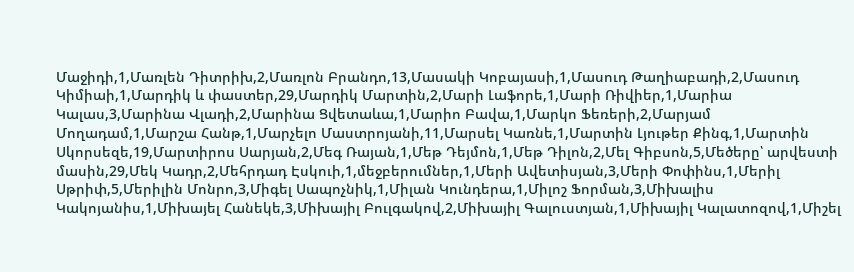Մաջիդի,1,Մառլեն Դիտրիխ,2,Մառլոն Բրանդո,13,Մասակի Կոբայասի,1,Մասուդ Թաղիաբադի,2,Մասուդ Կիմիաի,1,Մարդիկ և փաստեր,29,Մարդիկ Մարտին,2,Մարի Լաֆորե,1,Մարի Ռիվիեր,1,Մարիա Կալաս,3,Մարինա Վլադի,2,Մարինա Ցվետաևա,1,Մարիո Բավա,1,Մարկո Ֆեռերի,2,Մարյամ Մողադամ,1,Մարշա Հանթ,1,Մարչելո Մաստրոյանի,11,Մարսել Կառնե,1,Մարտին Լյութեր Քինգ,1,Մարտին Սկորսեզե,19,Մարտիրոս Սարյան,2,Մեգ Ռայան,1,Մեթ Դեյմոն,1,Մեթ Դիլոն,2,Մել Գիբսոն,5,Մեծերը՝ արվեստի մասին,29,Մեկ Կադր,2,Մեհրդադ Էսկուի,1,մեջբերումներ,1,Մերի Ավետիսյան,3,Մերի Փոփինս,1,Մերիլ Սթրիփ,5,Մերիլին Մոնրո,3,Միգել Սապոչնիկ,1,Միլան Կունդերա,1,Միլոշ Ֆորման,3,Միխալիս Կակոյանիս,1,Միխայել Հանեկե,3,Միխայիլ Բուլգակով,2,Միխայիլ Գալուստյան,1,Միխայիլ Կալատոզով,1,Միշել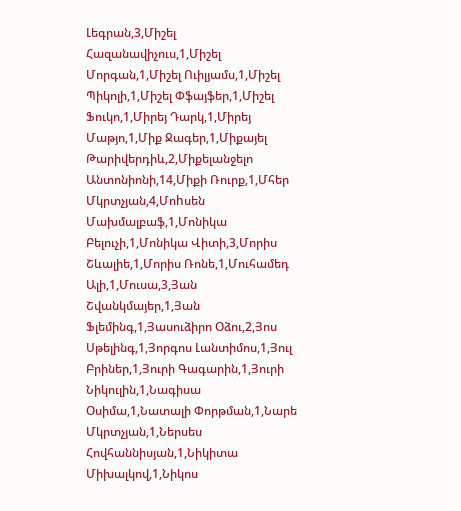Լեգրան,3,Միշել Հազանավիչուս,1,Միշել Մորգան,1,Միշել Ուիլյամս,1,Միշել Պիկոլի,1,Միշել Փֆայֆեր,1,Միշել Ֆուկո,1,Միրեյ Դարկ,1,Միրեյ Մաթյո,1,Միք Ջագեր,1,Միքայել Թարիվերդիև,2,Միքելանջելո Անտոնիոնի,14,Միքի Ռուրք,1,Մհեր Մկրտչյան,4,Մոhսեն Մախմալբաֆ,1,Մոնիկա Բելուչի,1,Մոնիկա Վիտի,3,Մորիս Շևալիե,1,Մորիս Ռոնե,1,Մուհամեդ Ալի,1,Մուսա,3,Յան Շվանկմայեր,1,Յան Ֆլեմինգ,1,Յասուձիրո Օձու,2,Յոս Սթելինգ,1,Յորգոս Լանտիմոս,1,Յուլ Բրիներ,1,Յուրի Գագարին,1,Յուրի Նիկուլին,1,Նագիսա Օսիմա,1,Նատալի Փորթման,1,Նարե Մկրտչյան,1,Ներսես Հովհաննիսյան,1,Նիկիտա Միխալկով,1,Նիկոս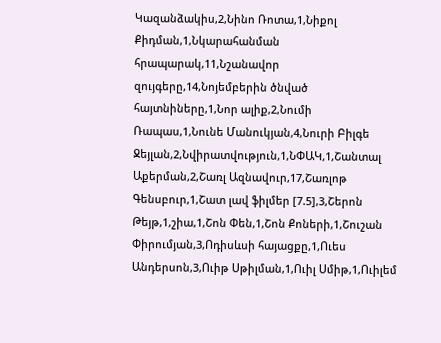Կազանձակիս,2,Նինո Ռոտա,1,Նիքոլ Քիդման,1,Նկարահանման հրապարակ,11,Նշանավոր զույգերը,14,Նոյեմբերին ծնված հայտնիները,1,Նոր ալիք,2,Նումի Ռապաս,1,Նունե Մանուկյան,4,Նուրի Բիլգե Ջեյլան,2,Նվիրատվություն,1,ՆՓԱԿ,1,Շանտալ Աքերման,2,Շառլ Ազնավուր,17,Շառլոթ Գենսբուր,1,Շատ լավ ֆիլմեր [7.5],3,Շերոն Թեյթ,1,շիա,1,Շոն Փեն,1,Շոն Քոների,1,Շուշան Փիրումյան,3,Ոդիսևսի հայացքը,1,Ուես Անդերսոն,3,Ուիթ Սթիլման,1,Ուիլ Սմիթ,1,Ուիլեմ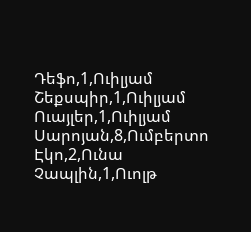Դեֆո,1,Ուիլյամ Շեքսպիր,1,Ուիլյամ Ուայլեր,1,Ուիլյամ Սարոյան,8,Ումբերտո Էկո,2,Ունա Չապլին,1,Ուոլթ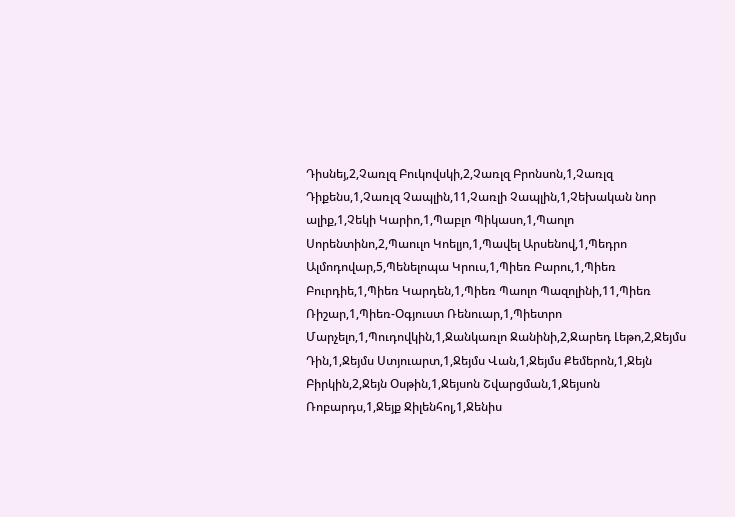Դիսնեյ,2,Չառլզ Բուկովսկի,2,Չառլզ Բրոնսոն,1,Չառլզ Դիքենս,1,Չառլզ Չապլին,11,Չառլի Չապլին,1,Չեխական նոր ալիք,1,Չեկի Կարիո,1,Պաբլո Պիկասո,1,Պաոլո Սորենտինո,2,Պաուլո Կոելյո,1,Պավել Արսենով,1,Պեդրո Ալմոդովար,5,Պենելոպա Կրուս,1,Պիեռ Բարու,1,Պիեռ Բուրդիե,1,Պիեռ Կարդեն,1,Պիեռ Պաոլո Պազոլինի,11,Պիեռ Ռիշար,1,Պիեռ-Օգյուստ Ռենուար,1,Պիետրո Մարչելո,1,Պուդովկին,1,Ջանկառլո Ջանինի,2,Ջարեդ Լեթո,2,Ջեյմս Դին,1,Ջեյմս Ստյուարտ,1,Ջեյմս Վան,1,Ջեյմս Քեմերոն,1,Ջեյն Բիրկին,2,Ջեյն Օսթին,1,Ջեյսոն Շվարցման,1,Ջեյսոն Ռոբարդս,1,Ջեյք Ջիլենհոլ,1,Ջենիս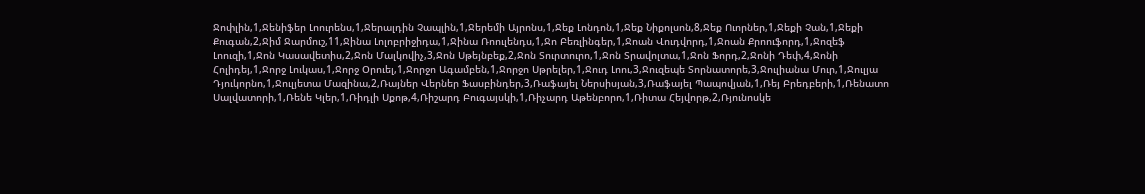Ջոփլին,1,Ջենիֆեր Լոուրենս,1,Ջերալդին Չապլին,1,Ջերեմի Այրոնս,1,Ջեք Լոնդոն,1,Ջեք Նիքոլսոն,8,Ջեք Ուորներ,1,Ջեքի Չան,1,Ջեքի Քուգան,2,Ջիմ Ջարմուշ,11,Ջինա Լոլոբրիջիդա,1,Ջինա Ռոուլենդս,1,Ջո Բեռլինգեր,1,Ջոան Վուդվորդ,1,Ջոան Քրոուֆորդ,1,Ջոզեֆ Լոուզի,1,Ջոն Կասավետիս,2,Ջոն Մալկովիչ,3,Ջոն Սթեյնբեք,2,Ջոն Տուրտուրո,1,Ջոն Տրավոլտա,1,Ջոն Ֆորդ,2,Ջոնի Դեփ,4,Ջոնի Հոլիդեյ,1,Ջորջ Լուկաս,1,Ջորջ Օրուել,1,Ջորջո Ագամբեն,1,Ջորջո Սթրելեր,1,Ջուդ Լոու,3,Ջուզեպե Տորնատորե,3,Ջուլիանա Մուր,1,Ջուլյա Դյուկորնո,1,Ջուլյետա Մազինա,2,Ռայներ Վերներ Ֆասբինդեր,3,Ռաֆայել Ներսիսյան,3,Ռաֆայել Պապովյան,1,Ռեյ Բրեդբերի,1,Ռենատո Սալվատորի,1,Ռենե Կլեր,1,Ռիդլի Սքոթ,4,Ռիշարդ Բուգայսկի,1,Ռիչարդ Աթենբորո,1,Ռիտա Հեյվորթ,2,Ռյունոսկե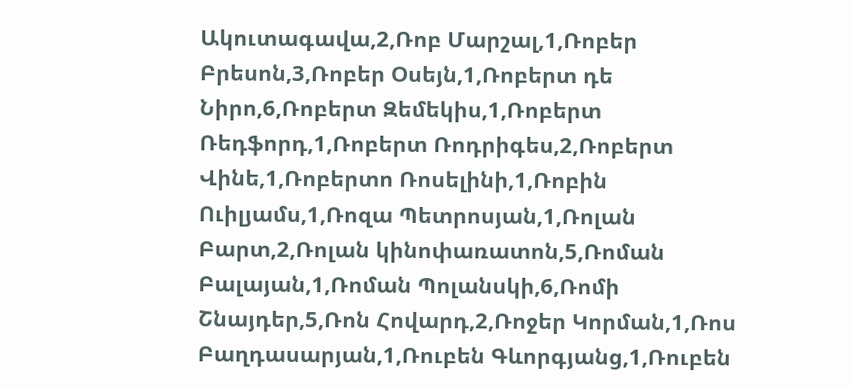Ակուտագավա,2,Ռոբ Մարշալ,1,Ռոբեր Բրեսոն,3,Ռոբեր Օսեյն,1,Ռոբերտ դե Նիրո,6,Ռոբերտ Զեմեկիս,1,Ռոբերտ Ռեդֆորդ,1,Ռոբերտ Ռոդրիգես,2,Ռոբերտ Վինե,1,Ռոբերտո Ռոսելինի,1,Ռոբին Ուիլյամս,1,Ռոզա Պետրոսյան,1,Ռոլան Բարտ,2,Ռոլան կինոփառատոն,5,Ռոման Բալայան,1,Ռոման Պոլանսկի,6,Ռոմի Շնայդեր,5,Ռոն Հովարդ,2,Ռոջեր Կորման,1,Ռոս Բաղդասարյան,1,Ռուբեն Գևորգյանց,1,Ռուբեն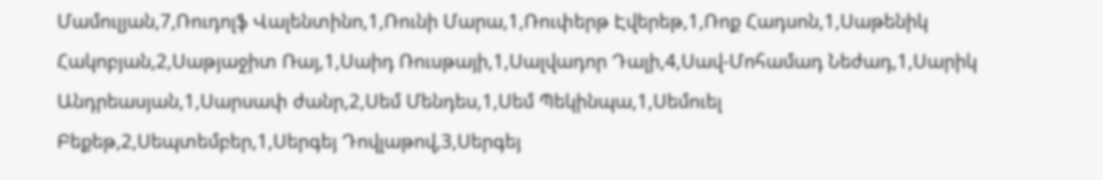Մամուլյան,7,Ռուդոլֆ Վալենտինո,1,Ռունի Մարա,1,Ռուփերթ Էվերեթ,1,Ռոք Հադսոն,1,Սաթենիկ Հակոբյան,2,Սաթյաջիտ Ռայ,1,Սաիդ Ռուսթայի,1,Սալվադոր Դալի,4,Սավ-Մոհամադ Նեժադ,1,Սարիկ Անդրեասյան,1,Սարսափ ժանր,2,Սեմ Մենդես,1,Սեմ Պեկինպա,1,Սեմուել Բեքեթ,2,Սեպտեմբեր,1,Սերգեյ Դովլաթով,3,Սերգեյ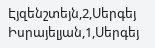Էյզենշտեյն,2,Սերգեյ Իսրայելյան,1,Սերգեյ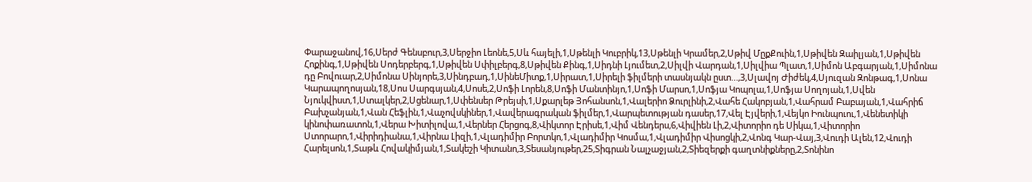Փարաջանով,16,Սերժ Գենսբուր,3,Սերջիո Լեոնե,5,Սև հայելի,1,Սթենլի Կուբրիկ,13,Սթենլի Կրամեր,2,Սթիվ ՄըքՔուին,1,Սթիվեն Զաիլյան,1,Սթիվեն Հոքինգ,1,Սթիվեն Սոդերբերգ,1,Սթիվեն Սփիլբերգ,8,Սթիվեն Քինգ,1,Սիդնի Լյումետ,2,Սիլվի Վարդան,1,Սիլվիա Պլատ,1,Սիմոն Աբգարյան,1,Սիմոնա դը Բովուար,2,Սիմոնա Սինյորե,3,Սինդբադ,1,ՍինեՄիտք,1,Սիրատ,1,Սիրելի ֆիլմերի տասնյակն ըստ…,3,Սլավոյ Ժիժեկ,4,Սյուզան Զոնթագ,1,Սոնա Կարապողոսյան,18,Սոս Սարգսյան,4,Սոսե,2,Սոֆի Լորեն,8,Սոֆի Մանտինյո,1,Սոֆի Մարսո,1,Սոֆյա Կոպոլա,1,Սոֆյա Սողոյան,1,Սվեն Նյուկվիստ,1,Ստալկեր,2,Սցենար,1,Սփենսեր Թրեյսի,1,Սքարլեթ Յոհանսոն,1,Վալերիո Ձուրլինի,2,Վահե Հակոբյան,1,Վահրամ Բաբայան,1,Վահրիճ Բախչանյան,1,Վան Հեֆլին,1,Վաչովսկիներ,1,Վավերագրական ֆիլմեր,1,Վարպետության դասեր,17,Վել Էյվերի,1,Վեյկո Իունպուու,1,Վենետիկի կինոփառատոն,1,Վերա Խիտիլովա,1,Վերներ Հերցոգ,8,Վիկտոր Էրիսե,1,Վիմ Վենդերս,6,Վիվիեն Լի,2,Վիտորիո դե Սիկա,1,Վիտորիո Ստորարո,1,Վիրիդիանա,1,Վիրնա Լիզի,1,Վլադիմիր Բորտկո,1,Վլադիմիր Կոսմա,1,Վլադիմիր Վիսոցկի,2,Վոնգ Կար-Վայ,3,Վուդի Ալեն,12,Վուդի Հարելսոն,1,Տաթև Հովակիմյան,1,Տակեշի Կիտանո,3,Տեսանյութեր,25,Տիգրան Նալչաջյան,2,Տիեզերքի գաղտնիքները,2,Տոնինո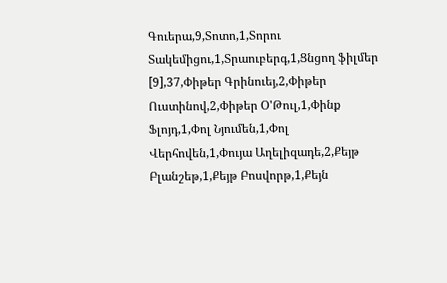Գուերա,9,Տոտո,1,Տորու Տակեմիցու,1,Տրաուբերգ,1,Ցնցող ֆիլմեր [9],37,Փիթեր Գրինուեյ,2,Փիթեր Ուստինով,2,Փիթեր Օ'Թուլ,1,Փինք Ֆլոյդ,1,Փոլ Նյումեն,1,Փոլ Վերհովեն,1,Փույա Աղելիզադե,2,Քեյթ Բլանշեթ,1,Քեյթ Բոսվորթ,1,Քեյն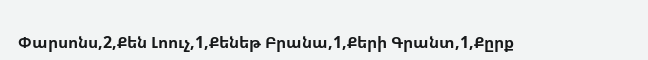Փարսոնս,2,Քեն Լոուչ,1,Քենեթ Բրանա,1,Քերի Գրանտ,1,Քըրք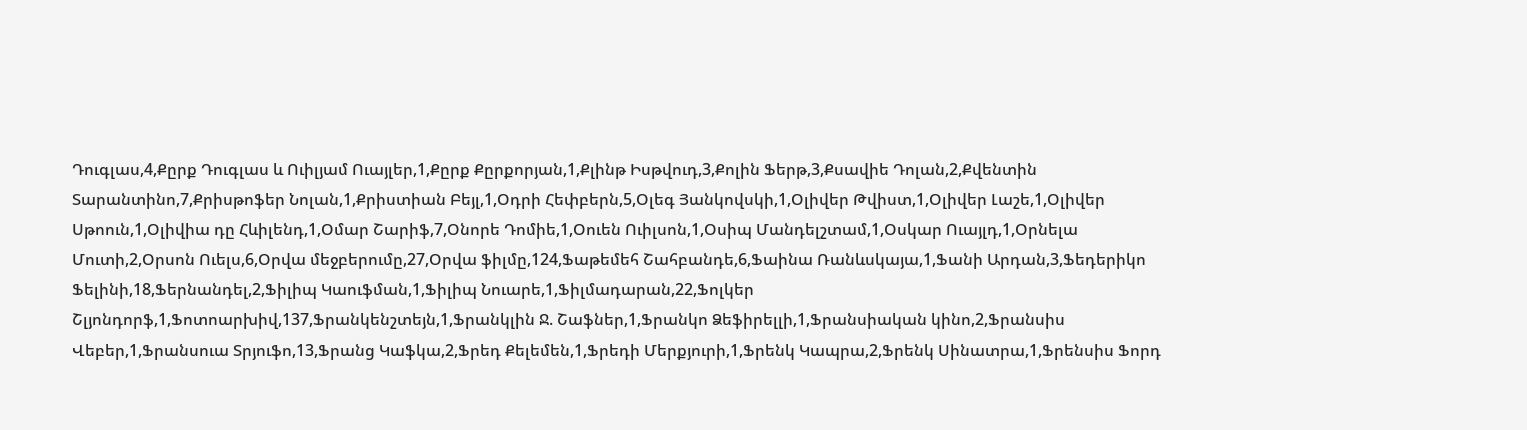Դուգլաս,4,Քըրք Դուգլաս և Ուիլյամ Ուայլեր,1,Քըրք Քըրքորյան,1,Քլինթ Իսթվուդ,3,Քոլին Ֆերթ,3,Քսավիե Դոլան,2,Քվենտին Տարանտինո,7,Քրիսթոֆեր Նոլան,1,Քրիստիան Բեյլ,1,Օդրի Հեփբերն,5,Օլեգ Յանկովսկի,1,Օլիվեր Թվիստ,1,Օլիվեր Լաշե,1,Օլիվեր Սթոուն,1,Օլիվիա դը Հևիլենդ,1,Օմար Շարիֆ,7,Օնորե Դոմիե,1,Օուեն Ուիլսոն,1,Օսիպ Մանդելշտամ,1,Օսկար Ուայլդ,1,Օրնելա Մուտի,2,Օրսոն Ուելս,6,Օրվա մեջբերումը,27,Օրվա ֆիլմը,124,Ֆաթեմեհ Շահբանդե,6,Ֆաինա Ռանևսկայա,1,Ֆանի Արդան,3,Ֆեդերիկո Ֆելինի,18,Ֆերնանդել,2,Ֆիլիպ Կաուֆման,1,Ֆիլիպ Նուարե,1,Ֆիլմադարան,22,Ֆոլկեր Շլյոնդորֆ,1,Ֆոտոարխիվ,137,Ֆրանկենշտեյն,1,Ֆրանկլին Ջ. Շաֆներ,1,Ֆրանկո Ձեֆիրելլի,1,Ֆրանսիական կինո,2,Ֆրանսիս Վեբեր,1,Ֆրանսուա Տրյուֆո,13,Ֆրանց Կաֆկա,2,Ֆրեդ Քելեմեն,1,Ֆրեդի Մերքյուրի,1,Ֆրենկ Կապրա,2,Ֆրենկ Սինատրա,1,Ֆրենսիս Ֆորդ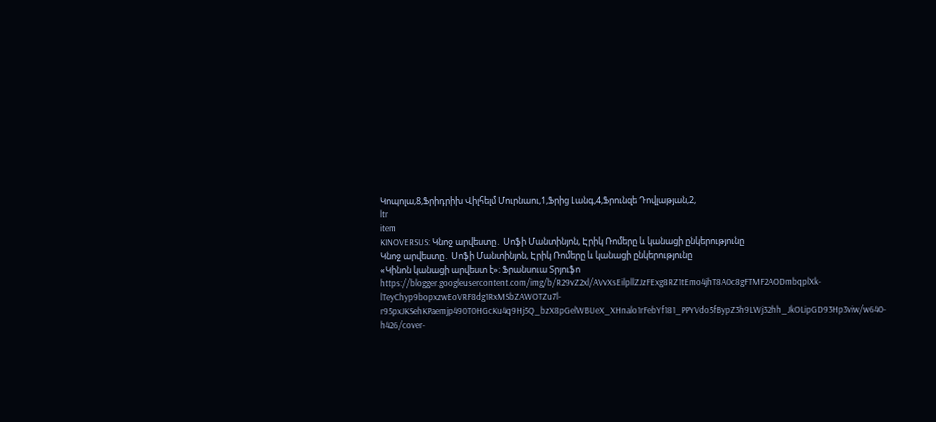Կոպոլա,8,Ֆրիդրիխ Վիլհելմ Մուրնաու,1,Ֆրից Լանգ,4,Ֆրունզե Դովլաթյան,2,
ltr
item
KINOVERSUS: Կնոջ արվեստը․ Սոֆի Մանտինյոն, Էրիկ Ռոմերը և կանացի ընկերությունը
Կնոջ արվեստը․ Սոֆի Մանտինյոն, Էրիկ Ռոմերը և կանացի ընկերությունը
«Կինոն կանացի արվեստ է»։ Ֆրանսուա Տրյուֆո
https://blogger.googleusercontent.com/img/b/R29vZ2xl/AVvXsEilpllZJzFExg8RZ1tEmo4jhT8A0c8gFTMF2AODmbqplXk-lTeyChyp9bopxzwEoVRF8dg1RxMSbZAWOTZu7l-r95pxJKSehKPaemjp490T0HGcKu4q9Hj5Q_bzX8pGelWBUeX_XHnalo1rFebYf181_PPYVdo5fBypZ3h9LWj32hh_JkOLipGD93Hp3viw/w640-h426/cover-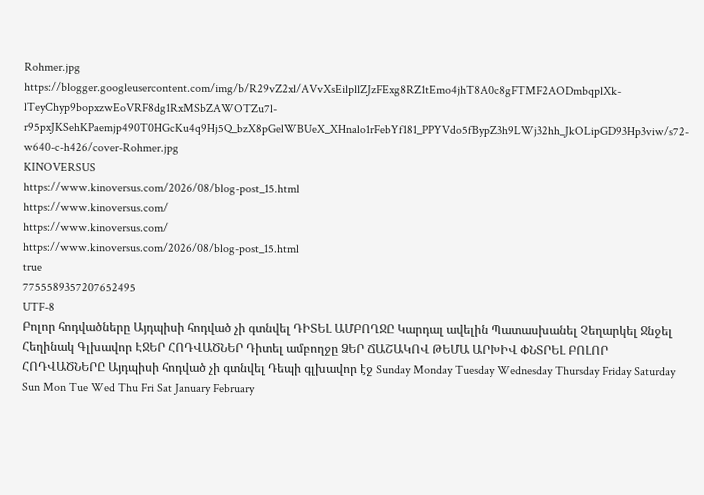Rohmer.jpg
https://blogger.googleusercontent.com/img/b/R29vZ2xl/AVvXsEilpllZJzFExg8RZ1tEmo4jhT8A0c8gFTMF2AODmbqplXk-lTeyChyp9bopxzwEoVRF8dg1RxMSbZAWOTZu7l-r95pxJKSehKPaemjp490T0HGcKu4q9Hj5Q_bzX8pGelWBUeX_XHnalo1rFebYf181_PPYVdo5fBypZ3h9LWj32hh_JkOLipGD93Hp3viw/s72-w640-c-h426/cover-Rohmer.jpg
KINOVERSUS
https://www.kinoversus.com/2026/08/blog-post_15.html
https://www.kinoversus.com/
https://www.kinoversus.com/
https://www.kinoversus.com/2026/08/blog-post_15.html
true
7755589357207652495
UTF-8
Բոլոր հոդվածները Այդպիսի հոդված չի գտնվել ԴԻՏԵԼ ԱՄԲՈՂՋԸ Կարդալ ավելին Պատասխանել Չեղարկել Ջնջել Հեղինակ Գլխավոր ԷՋԵՐ ՀՈԴՎԱԾՆԵՐ Դիտել ամբողջը ՁԵՐ ՃԱՇԱԿՈՎ ԹԵՄԱ ԱՐԽԻՎ ՓՆՏՐԵԼ ԲՈԼՈՐ ՀՈԴՎԱԾՆԵՐԸ Այդպիսի հոդված չի գտնվել Դեպի գլխավոր էջ Sunday Monday Tuesday Wednesday Thursday Friday Saturday Sun Mon Tue Wed Thu Fri Sat January February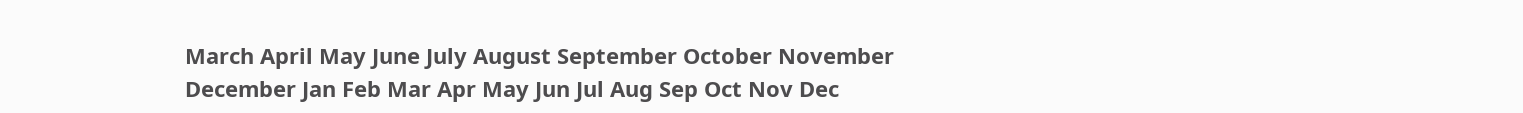March April May June July August September October November December Jan Feb Mar Apr May Jun Jul Aug Sep Oct Nov Dec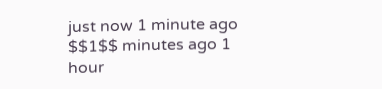just now 1 minute ago $$1$$ minutes ago 1 hour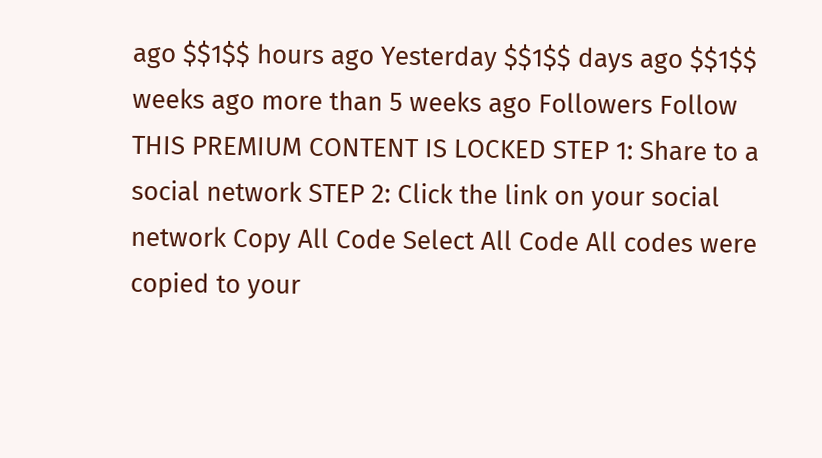ago $$1$$ hours ago Yesterday $$1$$ days ago $$1$$ weeks ago more than 5 weeks ago Followers Follow THIS PREMIUM CONTENT IS LOCKED STEP 1: Share to a social network STEP 2: Click the link on your social network Copy All Code Select All Code All codes were copied to your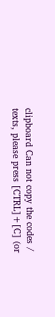clipboard Can not copy the codes / texts, please press [CTRL]+[C] (or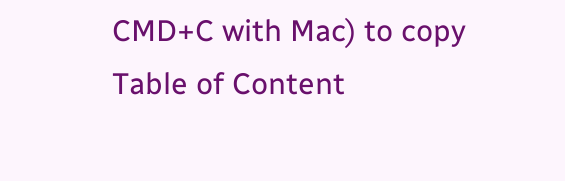CMD+C with Mac) to copy Table of Content